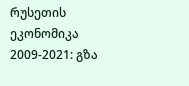რუსეთის ეკონომიკა 2009-2021: გზა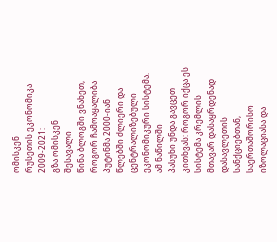ომისკენ
რუსეთის ეკონომიკა 2009-2021:
გზა ომისკენ
შესავალი
წინა ბლოგში ვნახეთ, როგორ ჩამოაყალიბა
პუტინმა 2000-იან წლებში ძლიერი და ცენტრალიზებული ეკონომიკური სისტემა. ამ ნაწილში
პასუხი უნდა გავცეთ კითხვას: როგორ იქცა ეს
სისტემა კრემლის მთავარ დასაყრდენად დასავლეთის სანქციებთან, საერთაშორისო იზოლაციასა და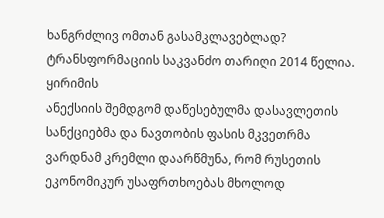ხანგრძლივ ომთან გასამკლავებლად?
ტრანსფორმაციის საკვანძო თარიღი 2014 წელია. ყირიმის
ანექსიის შემდგომ დაწესებულმა დასავლეთის სანქციებმა და ნავთობის ფასის მკვეთრმა
ვარდნამ კრემლი დაარწმუნა, რომ რუსეთის ეკონომიკურ უსაფრთხოებას მხოლოდ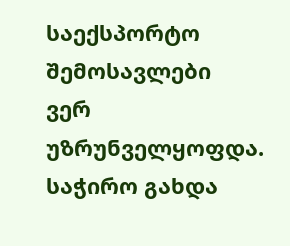საექსპორტო შემოსავლები
ვერ უზრუნველყოფდა. საჭირო გახდა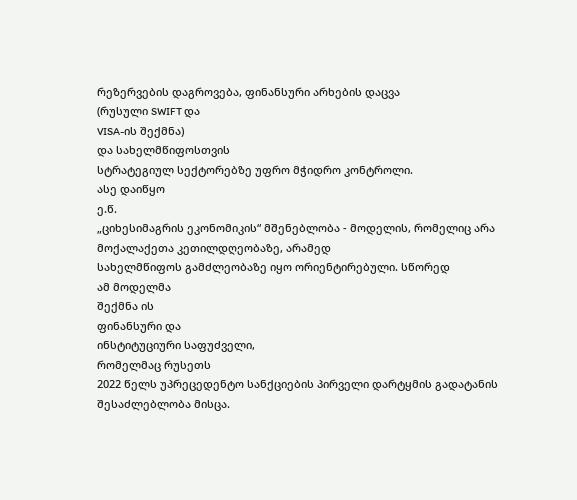რეზერვების დაგროვება, ფინანსური არხების დაცვა
(რუსული SWIFT და
VISA-ის შექმნა)
და სახელმწიფოსთვის
სტრატეგიულ სექტორებზე უფრო მჭიდრო კონტროლი.
ასე დაიწყო
ე.წ.
„ციხესიმაგრის ეკონომიკის“ მშენებლობა - მოდელის, რომელიც არა
მოქალაქეთა კეთილდღეობაზე, არამედ
სახელმწიფოს გამძლეობაზე იყო ორიენტირებული. სწორედ
ამ მოდელმა
შექმნა ის
ფინანსური და
ინსტიტუციური საფუძველი,
რომელმაც რუსეთს
2022 წელს უპრეცედენტო სანქციების პირველი დარტყმის გადატანის შესაძლებლობა მისცა.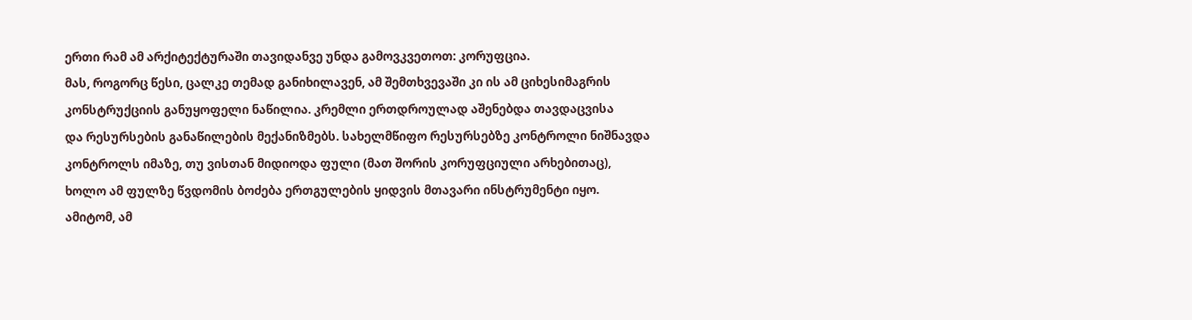ერთი რამ ამ არქიტექტურაში თავიდანვე უნდა გამოვკვეთოთ: კორუფცია.
მას, როგორც წესი, ცალკე თემად განიხილავენ, ამ შემთხვევაში კი ის ამ ციხესიმაგრის
კონსტრუქციის განუყოფელი ნაწილია. კრემლი ერთდროულად აშენებდა თავდაცვისა
და რესურსების განაწილების მექანიზმებს. სახელმწიფო რესურსებზე კონტროლი ნიშნავდა
კონტროლს იმაზე, თუ ვისთან მიდიოდა ფული (მათ შორის კორუფციული არხებითაც),
ხოლო ამ ფულზე წვდომის ბოძება ერთგულების ყიდვის მთავარი ინსტრუმენტი იყო.
ამიტომ, ამ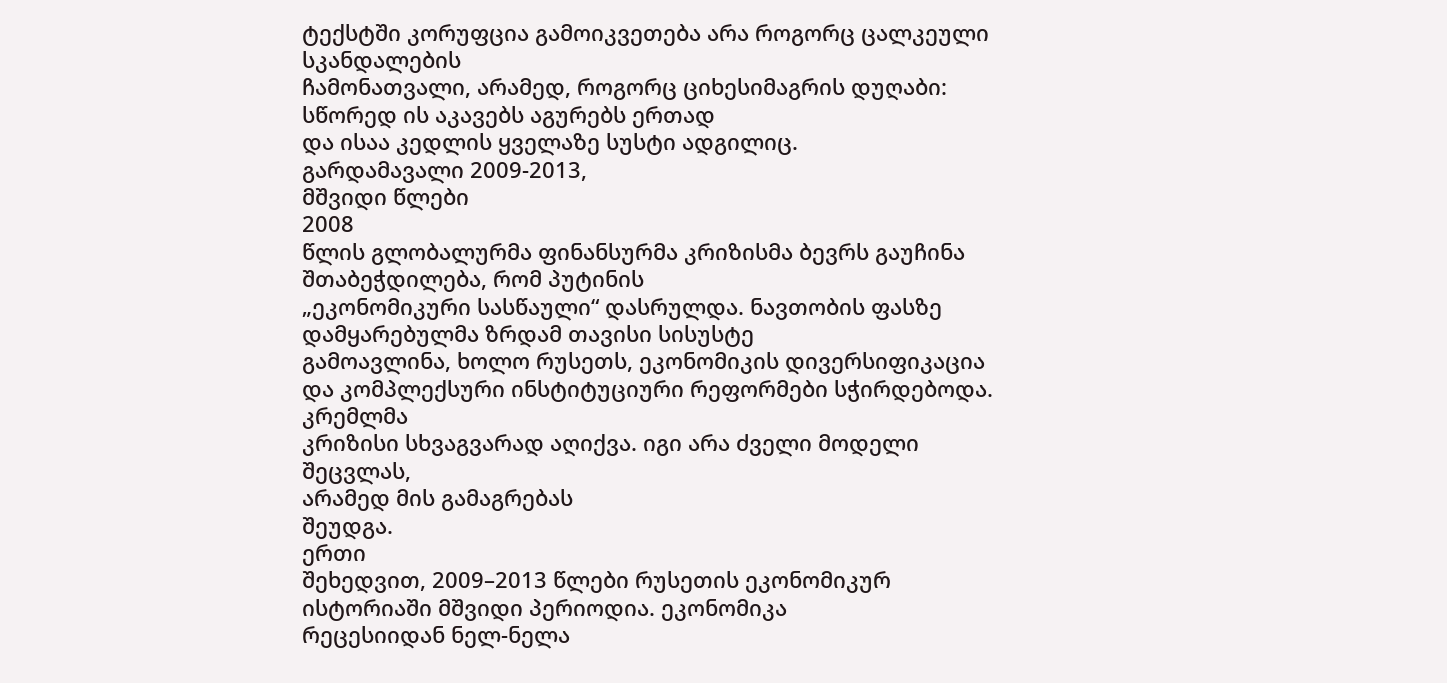ტექსტში კორუფცია გამოიკვეთება არა როგორც ცალკეული სკანდალების
ჩამონათვალი, არამედ, როგორც ციხესიმაგრის დუღაბი: სწორედ ის აკავებს აგურებს ერთად
და ისაა კედლის ყველაზე სუსტი ადგილიც.
გარდამავალი 2009-2013,
მშვიდი წლები
2008
წლის გლობალურმა ფინანსურმა კრიზისმა ბევრს გაუჩინა შთაბეჭდილება, რომ პუტინის
„ეკონომიკური სასწაული“ დასრულდა. ნავთობის ფასზე დამყარებულმა ზრდამ თავისი სისუსტე
გამოავლინა, ხოლო რუსეთს, ეკონომიკის დივერსიფიკაცია და კომპლექსური ინსტიტუციური რეფორმები სჭირდებოდა.
კრემლმა
კრიზისი სხვაგვარად აღიქვა. იგი არა ძველი მოდელი შეცვლას,
არამედ მის გამაგრებას
შეუდგა.
ერთი
შეხედვით, 2009–2013 წლები რუსეთის ეკონომიკურ ისტორიაში მშვიდი პერიოდია. ეკონომიკა
რეცესიიდან ნელ-ნელა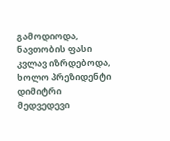გამოდიოდა, ნავთობის ფასი კვლავ იზრდებოდა, ხოლო პრეზიდენტი დიმიტრი
მედვედევი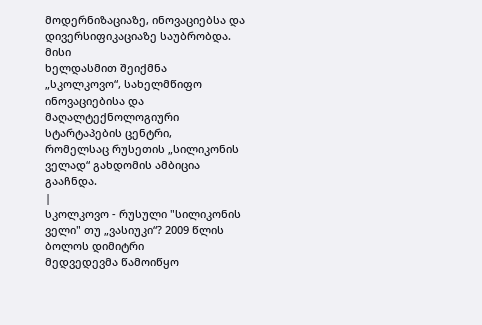მოდერნიზაციაზე, ინოვაციებსა და დივერსიფიკაციაზე საუბრობდა. მისი
ხელდასმით შეიქმნა
„სკოლკოვო“, სახელმწიფო ინოვაციებისა და მაღალტექნოლოგიური სტარტაპების ცენტრი,
რომელსაც რუსეთის „სილიკონის ველად“ გახდომის ამბიცია
გააჩნდა.
|
სკოლკოვო - რუსული "სილიკონის ველი" თუ „ვასიუკი“? 2009 წლის ბოლოს დიმიტრი
მედვედევმა წამოიწყო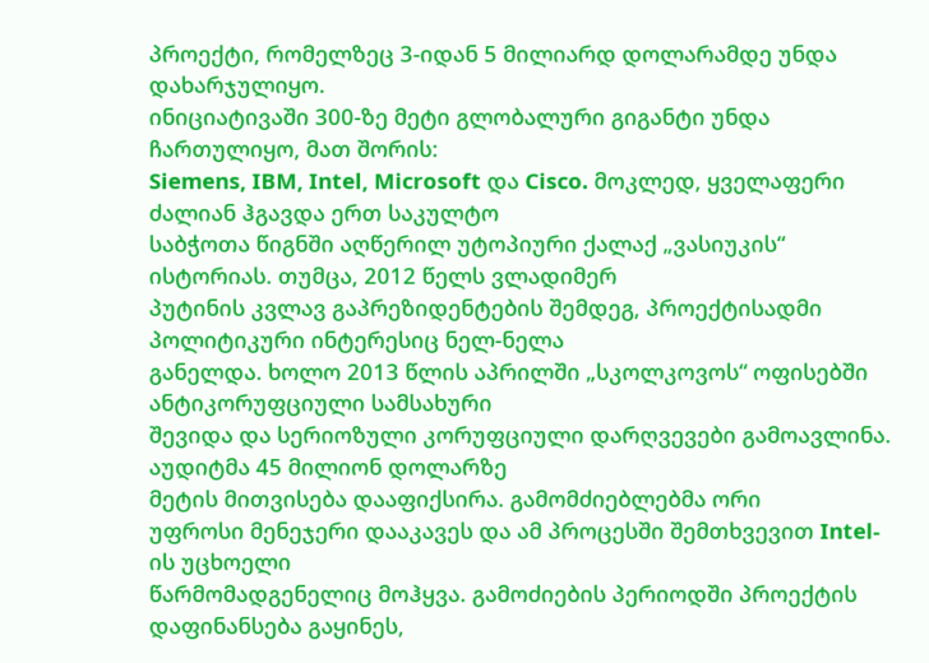პროექტი, რომელზეც 3-იდან 5 მილიარდ დოლარამდე უნდა დახარჯულიყო.
ინიციატივაში 300-ზე მეტი გლობალური გიგანტი უნდა ჩართულიყო, მათ შორის:
Siemens, IBM, Intel, Microsoft და Cisco. მოკლედ, ყველაფერი ძალიან ჰგავდა ერთ საკულტო
საბჭოთა წიგნში აღწერილ უტოპიური ქალაქ „ვასიუკის“ ისტორიას. თუმცა, 2012 წელს ვლადიმერ
პუტინის კვლავ გაპრეზიდენტების შემდეგ, პროექტისადმი პოლიტიკური ინტერესიც ნელ-ნელა
განელდა. ხოლო 2013 წლის აპრილში „სკოლკოვოს“ ოფისებში ანტიკორუფციული სამსახური
შევიდა და სერიოზული კორუფციული დარღვევები გამოავლინა. აუდიტმა 45 მილიონ დოლარზე
მეტის მითვისება დააფიქსირა. გამომძიებლებმა ორი
უფროსი მენეჯერი დააკავეს და ამ პროცესში შემთხვევით Intel-ის უცხოელი
წარმომადგენელიც მოჰყვა. გამოძიების პერიოდში პროექტის დაფინანსება გაყინეს,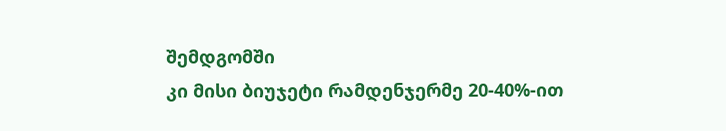შემდგომში
კი მისი ბიუჯეტი რამდენჯერმე 20-40%-ით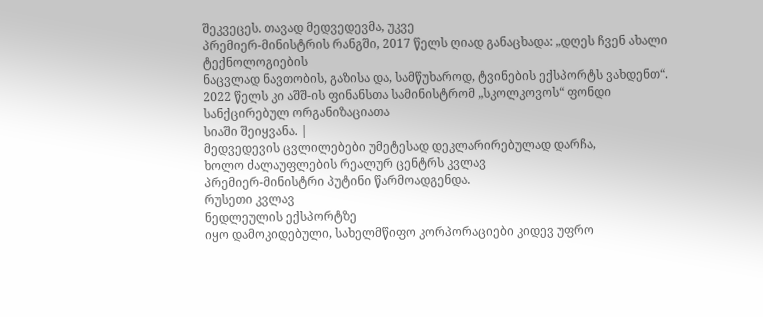შეკვეცეს. თავად მედვედევმა, უკვე
პრემიერ-მინისტრის რანგში, 2017 წელს ღიად განაცხადა: „დღეს ჩვენ ახალი ტექნოლოგიების
ნაცვლად ნავთობის, გაზისა და, სამწუხაროდ, ტვინების ექსპორტს ვახდენთ“.
2022 წელს კი აშშ-ის ფინანსთა სამინისტრომ „სკოლკოვოს“ ფონდი სანქცირებულ ორგანიზაციათა
სიაში შეიყვანა. |
მედვედევის ცვლილებები უმეტესად დეკლარირებულად დარჩა,
ხოლო ძალაუფლების რეალურ ცენტრს კვლავ
პრემიერ-მინისტრი პუტინი წარმოადგენდა.
რუსეთი კვლავ
ნედლეულის ექსპორტზე
იყო დამოკიდებული, სახელმწიფო კორპორაციები კიდევ უფრო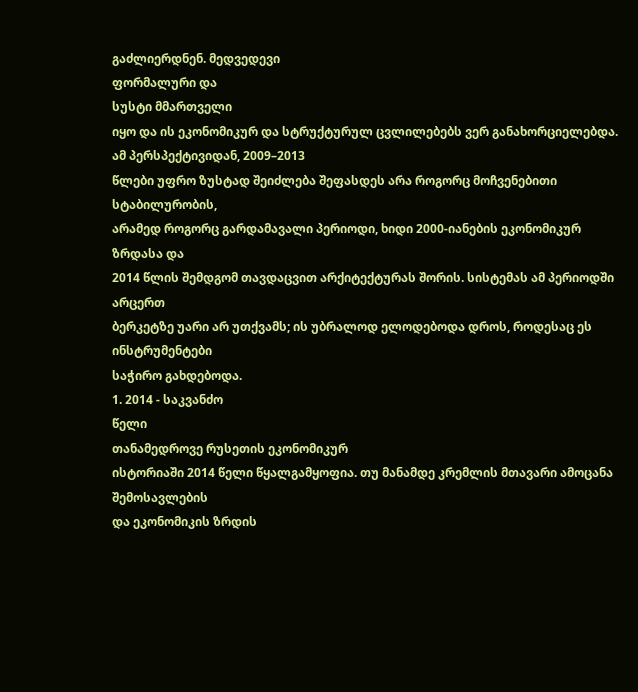გაძლიერდნენ. მედვედევი
ფორმალური და
სუსტი მმართველი
იყო და ის ეკონომიკურ და სტრუქტურულ ცვლილებებს ვერ განახორციელებდა.
ამ პერსპექტივიდან, 2009–2013
წლები უფრო ზუსტად შეიძლება შეფასდეს არა როგორც მოჩვენებითი სტაბილურობის,
არამედ როგორც გარდამავალი პერიოდი, ხიდი 2000-იანების ეკონომიკურ ზრდასა და
2014 წლის შემდგომ თავდაცვით არქიტექტურას შორის. სისტემას ამ პერიოდში არცერთ
ბერკეტზე უარი არ უთქვამს; ის უბრალოდ ელოდებოდა დროს, როდესაც ეს ინსტრუმენტები
საჭირო გახდებოდა.
1. 2014 - საკვანძო
წელი
თანამედროვე რუსეთის ეკონომიკურ
ისტორიაში 2014 წელი წყალგამყოფია. თუ მანამდე კრემლის მთავარი ამოცანა შემოსავლების
და ეკონომიკის ზრდის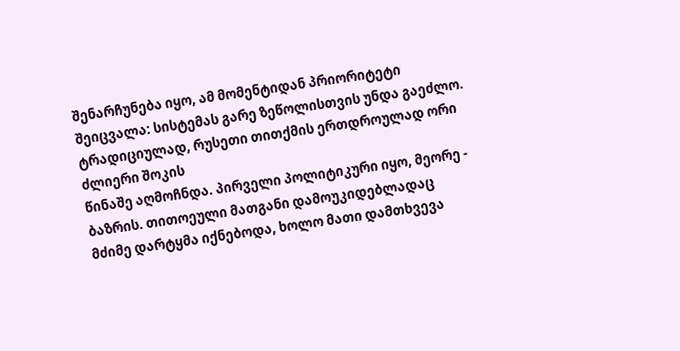შენარჩუნება იყო, ამ მომენტიდან პრიორიტეტი
შეიცვალა: სისტემას გარე ზეწოლისთვის უნდა გაეძლო.
ტრადიციულად, რუსეთი თითქმის ერთდროულად ორი ძლიერი შოკის
წინაშე აღმოჩნდა. პირველი პოლიტიკური იყო, მეორე - ბაზრის. თითოეული მათგანი დამოუკიდებლადაც
მძიმე დარტყმა იქნებოდა, ხოლო მათი დამთხვევა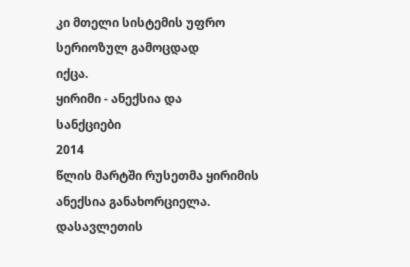კი მთელი სისტემის უფრო
სერიოზულ გამოცდად
იქცა.
ყირიმი - ანექსია და
სანქციები
2014
წლის მარტში რუსეთმა ყირიმის ანექსია განახორციელა. დასავლეთის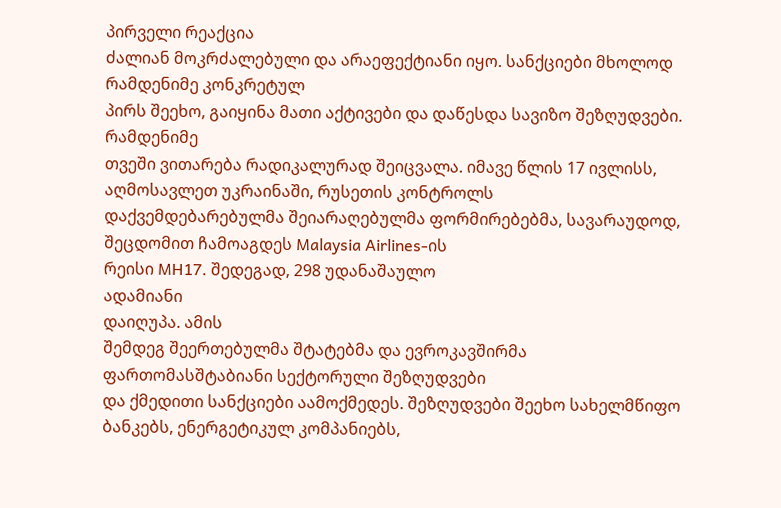პირველი რეაქცია
ძალიან მოკრძალებული და არაეფექტიანი იყო. სანქციები მხოლოდ
რამდენიმე კონკრეტულ
პირს შეეხო, გაიყინა მათი აქტივები და დაწესდა სავიზო შეზღუდვები.
რამდენიმე
თვეში ვითარება რადიკალურად შეიცვალა. იმავე წლის 17 ივლისს, აღმოსავლეთ უკრაინაში, რუსეთის კონტროლს
დაქვემდებარებულმა შეიარაღებულმა ფორმირებებმა, სავარაუდოდ,
შეცდომით ჩამოაგდეს Malaysia Airlines-ის
რეისი MH17. შედეგად, 298 უდანაშაულო
ადამიანი
დაიღუპა. ამის
შემდეგ შეერთებულმა შტატებმა და ევროკავშირმა ფართომასშტაბიანი სექტორული შეზღუდვები
და ქმედითი სანქციები აამოქმედეს. შეზღუდვები შეეხო სახელმწიფო ბანკებს, ენერგეტიკულ კომპანიებს,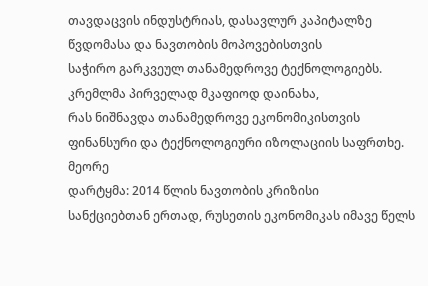თავდაცვის ინდუსტრიას, დასავლურ კაპიტალზე წვდომასა და ნავთობის მოპოვებისთვის
საჭირო გარკვეულ თანამედროვე ტექნოლოგიებს. კრემლმა პირველად მკაფიოდ დაინახა,
რას ნიშნავდა თანამედროვე ეკონომიკისთვის ფინანსური და ტექნოლოგიური იზოლაციის საფრთხე.
მეორე
დარტყმა: 2014 წლის ნავთობის კრიზისი
სანქციებთან ერთად, რუსეთის ეკონომიკას იმავე წელს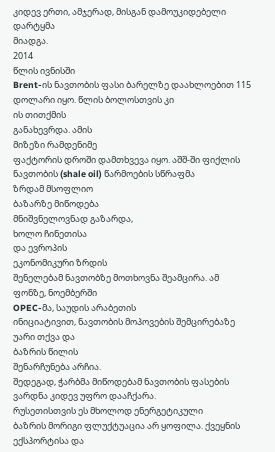კიდევ ერთი, ამჯერად, მისგან დამოუკიდებელი დარტყმა
მიადგა.
2014
წლის ივნისში
Brent-ის ნავთობის ფასი ბარელზე დაახლოებით 115 დოლარი იყო. წლის ბოლოსთვის კი
ის თითქმის
განახევრდა. ამის
მიზეზი რამდენიმე
ფაქტორის დროში დამთხვევა იყო. აშშ-ში ფიქლის ნავთობის (shale oil) წარმოების სწრაფმა
ზრდამ მსოფლიო
ბაზარზე მიწოდება
მნიშვნელოვნად გაზარდა,
ხოლო ჩინეთისა
და ევროპის
ეკონომიკური ზრდის
შენელებამ ნავთობზე მოთხოვნა შეამცირა. ამ
ფონზე, ნოემბერში
OPEC-მა, საუდის არაბეთის
ინიციატივით, ნავთობის მოპოვების შემცირებაზე უარი თქვა და
ბაზრის წილის
შენარჩუნება არჩია.
შედეგად, ჭარბმა მიწოდებამ ნავთობის ფასების ვარდნა კიდევ უფრო დააჩქარა.
რუსეთისთვის ეს მხოლოდ ენერგეტიკული
ბაზრის მორიგი ფლუქტუაცია არ ყოფილა. ქვეყნის ექსპორტისა და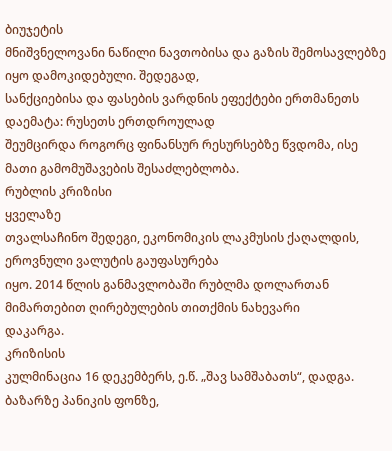ბიუჯეტის
მნიშვნელოვანი ნაწილი ნავთობისა და გაზის შემოსავლებზე იყო დამოკიდებული. შედეგად,
სანქციებისა და ფასების ვარდნის ეფექტები ერთმანეთს დაემატა: რუსეთს ერთდროულად
შეუმცირდა როგორც ფინანსურ რესურსებზე წვდომა, ისე მათი გამომუშავების შესაძლებლობა.
რუბლის კრიზისი
ყველაზე
თვალსაჩინო შედეგი, ეკონომიკის ლაკმუსის ქაღალდის, ეროვნული ვალუტის გაუფასურება
იყო. 2014 წლის განმავლობაში რუბლმა დოლართან მიმართებით ღირებულების თითქმის ნახევარი
დაკარგა.
კრიზისის
კულმინაცია 16 დეკემბერს, ე.წ. „შავ სამშაბათს“, დადგა. ბაზარზე პანიკის ფონზე,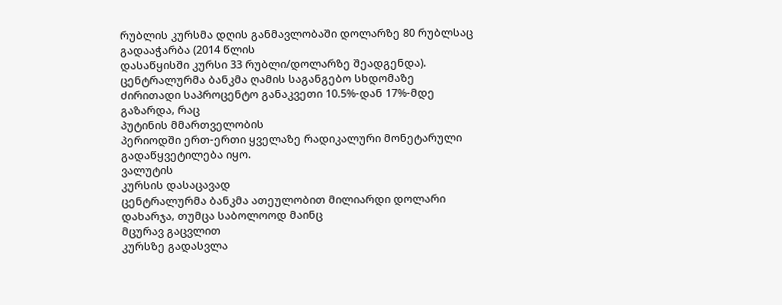რუბლის კურსმა დღის განმავლობაში დოლარზე 80 რუბლსაც გადააჭარბა (2014 წლის
დასაწყისში კურსი 33 რუბლი/დოლარზე შეადგენდა). ცენტრალურმა ბანკმა ღამის საგანგებო სხდომაზე
ძირითადი საპროცენტო განაკვეთი 10.5%-დან 17%-მდე გაზარდა, რაც
პუტინის მმართველობის
პერიოდში ერთ-ერთი ყველაზე რადიკალური მონეტარული გადაწყვეტილება იყო.
ვალუტის
კურსის დასაცავად
ცენტრალურმა ბანკმა ათეულობით მილიარდი დოლარი დახარჯა, თუმცა საბოლოოდ მაინც
მცურავ გაცვლით
კურსზე გადასვლა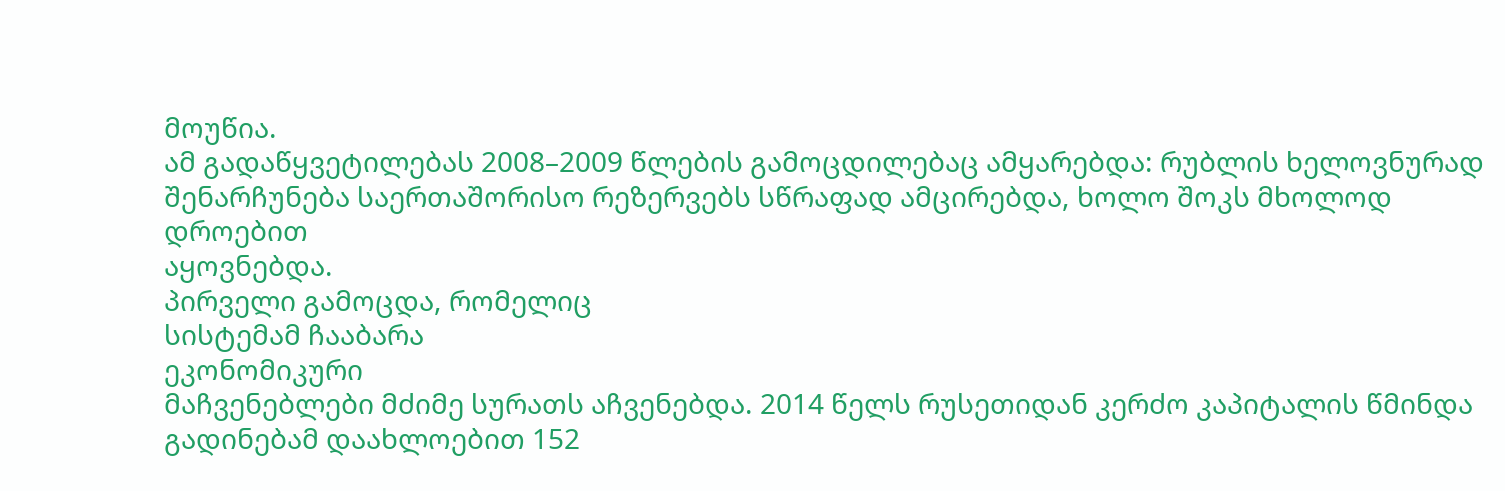მოუწია.
ამ გადაწყვეტილებას 2008–2009 წლების გამოცდილებაც ამყარებდა: რუბლის ხელოვნურად
შენარჩუნება საერთაშორისო რეზერვებს სწრაფად ამცირებდა, ხოლო შოკს მხოლოდ დროებით
აყოვნებდა.
პირველი გამოცდა, რომელიც
სისტემამ ჩააბარა
ეკონომიკური
მაჩვენებლები მძიმე სურათს აჩვენებდა. 2014 წელს რუსეთიდან კერძო კაპიტალის წმინდა
გადინებამ დაახლოებით 152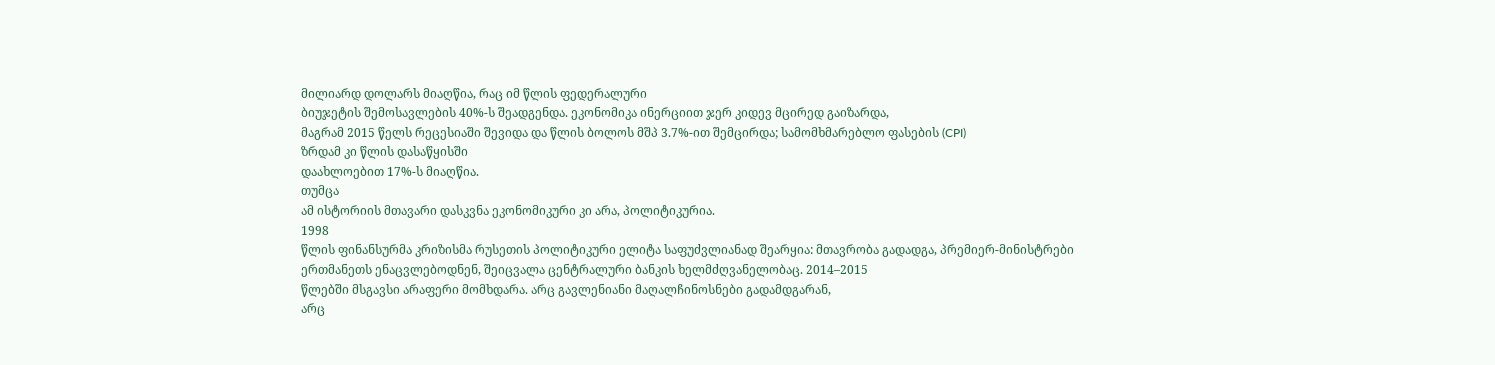მილიარდ დოლარს მიაღწია, რაც იმ წლის ფედერალური
ბიუჯეტის შემოსავლების 40%-ს შეადგენდა. ეკონომიკა ინერციით ჯერ კიდევ მცირედ გაიზარდა,
მაგრამ 2015 წელს რეცესიაში შევიდა და წლის ბოლოს მშპ 3.7%-ით შემცირდა; სამომხმარებლო ფასების (CPI)
ზრდამ კი წლის დასაწყისში
დაახლოებით 17%-ს მიაღწია.
თუმცა
ამ ისტორიის მთავარი დასკვნა ეკონომიკური კი არა, პოლიტიკურია.
1998
წლის ფინანსურმა კრიზისმა რუსეთის პოლიტიკური ელიტა საფუძვლიანად შეარყია: მთავრობა გადადგა, პრემიერ-მინისტრები
ერთმანეთს ენაცვლებოდნენ, შეიცვალა ცენტრალური ბანკის ხელმძღვანელობაც. 2014–2015
წლებში მსგავსი არაფერი მომხდარა. არც გავლენიანი მაღალჩინოსნები გადამდგარან,
არც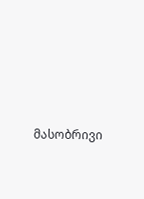მასობრივი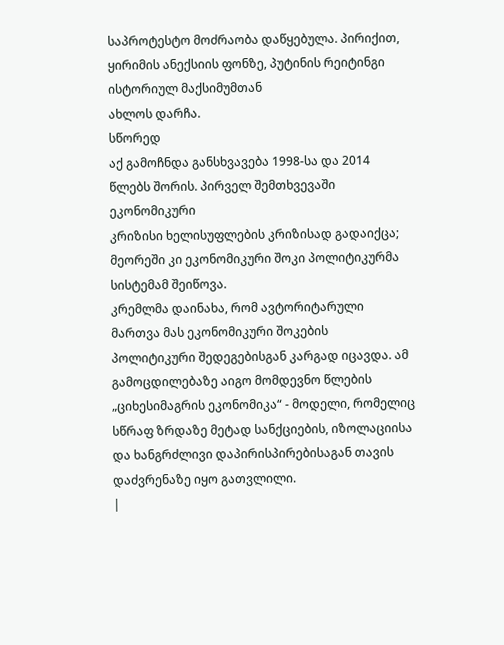საპროტესტო მოძრაობა დაწყებულა. პირიქით, ყირიმის ანექსიის ფონზე, პუტინის რეიტინგი ისტორიულ მაქსიმუმთან
ახლოს დარჩა.
სწორედ
აქ გამოჩნდა განსხვავება 1998-სა და 2014 წლებს შორის. პირველ შემთხვევაში ეკონომიკური
კრიზისი ხელისუფლების კრიზისად გადაიქცა; მეორეში კი ეკონომიკური შოკი პოლიტიკურმა
სისტემამ შეიწოვა.
კრემლმა დაინახა, რომ ავტორიტარული მართვა მას ეკონომიკური შოკების პოლიტიკური შედეგებისგან კარგად იცავდა. ამ გამოცდილებაზე აიგო მომდევნო წლების „ციხესიმაგრის ეკონომიკა“ - მოდელი, რომელიც სწრაფ ზრდაზე მეტად სანქციების, იზოლაციისა და ხანგრძლივი დაპირისპირებისაგან თავის დაძვრენაზე იყო გათვლილი.
|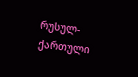რუსულ-ქართული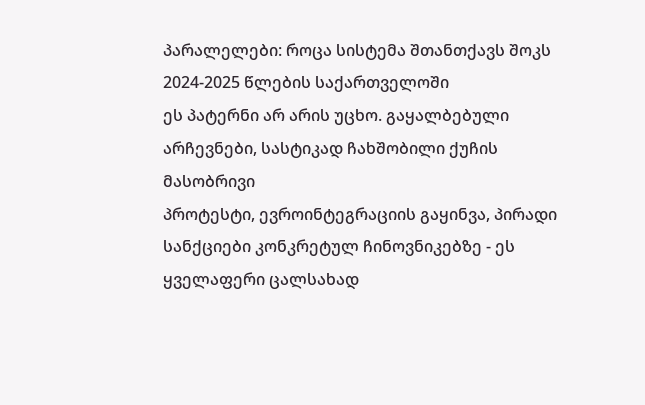პარალელები: როცა სისტემა შთანთქავს შოკს 2024-2025 წლების საქართველოში
ეს პატერნი არ არის უცხო. გაყალბებული არჩევნები, სასტიკად ჩახშობილი ქუჩის მასობრივი
პროტესტი, ევროინტეგრაციის გაყინვა, პირადი სანქციები კონკრეტულ ჩინოვნიკებზე - ეს
ყველაფერი ცალსახად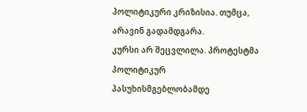პოლიტიკური კრიზისია. თუმცა, არავინ გადამდგარა.
კურსი არ შეცვლილა. პროტესტმა პოლიტიკურ პასუხისმგებლობამდე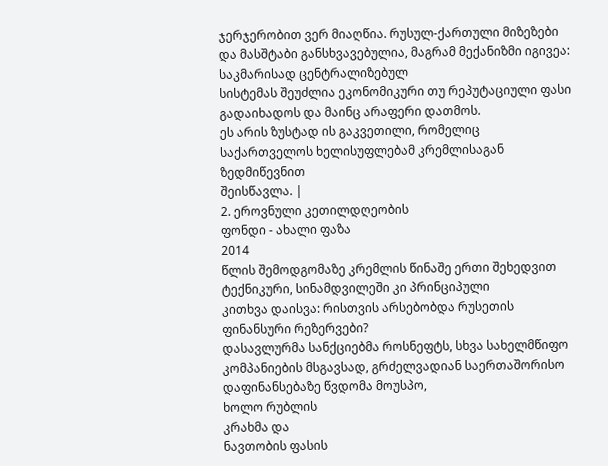ჯერჯერობით ვერ მიაღწია. რუსულ-ქართული მიზეზები
და მასშტაბი განსხვავებულია, მაგრამ მექანიზმი იგივეა: საკმარისად ცენტრალიზებულ
სისტემას შეუძლია ეკონომიკური თუ რეპუტაციული ფასი გადაიხადოს და მაინც არაფერი დათმოს.
ეს არის ზუსტად ის გაკვეთილი, რომელიც საქართველოს ხელისუფლებამ კრემლისაგან ზედმიწევნით
შეისწავლა. |
2. ეროვნული კეთილდღეობის
ფონდი - ახალი ფაზა
2014
წლის შემოდგომაზე კრემლის წინაშე ერთი შეხედვით ტექნიკური, სინამდვილეში კი პრინციპული
კითხვა დაისვა: რისთვის არსებობდა რუსეთის ფინანსური რეზერვები?
დასავლურმა სანქციებმა როსნეფტს, სხვა სახელმწიფო კომპანიების მსგავსად, გრძელვადიან საერთაშორისო დაფინანსებაზე წვდომა მოუსპო,
ხოლო რუბლის
კრახმა და
ნავთობის ფასის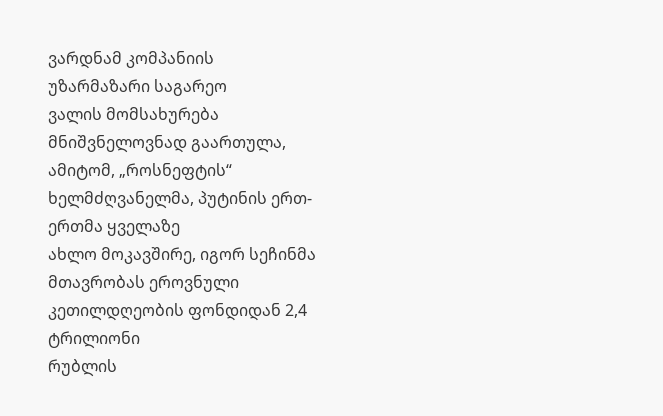ვარდნამ კომპანიის
უზარმაზარი საგარეო
ვალის მომსახურება მნიშვნელოვნად გაართულა,
ამიტომ, „როსნეფტის“
ხელმძღვანელმა, პუტინის ერთ-ერთმა ყველაზე
ახლო მოკავშირე, იგორ სეჩინმა მთავრობას ეროვნული კეთილდღეობის ფონდიდან 2,4 ტრილიონი
რუბლის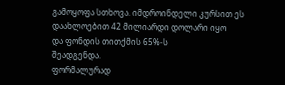გამოყოფა სთხოვა. იმდროინდელი კურსით ეს დაახლოებით 42 მილიარდი დოლარი იყო
და ფონდის თითქმის 65%-ს
შეადგენდა.
ფორმალურად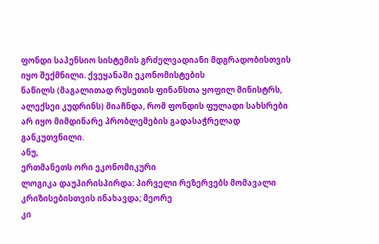ფონდი საპენსიო სისტემის გრძელვადიანი მდგრადობისთვის იყო შექმნილი. ქვეყანაში ეკონომისტების
ნაწილს (მაგალითად რუსეთის ფინანსთა ყოფილ მინისტრს,
ალექსეი კუდრინს) მიაჩნდა, რომ ფონდის ფულადი სახსრები
არ იყო მიმდინარე პრობლემების გადასაჭრელად განკუთვნილი.
ანუ,
ერთმანეთს ორი ეკონომიკური
ლოგიკა დაუპირისპირდა: პირველი რეზერვებს მომავალი კრიზისებისთვის ინახავდა; მეორე
კი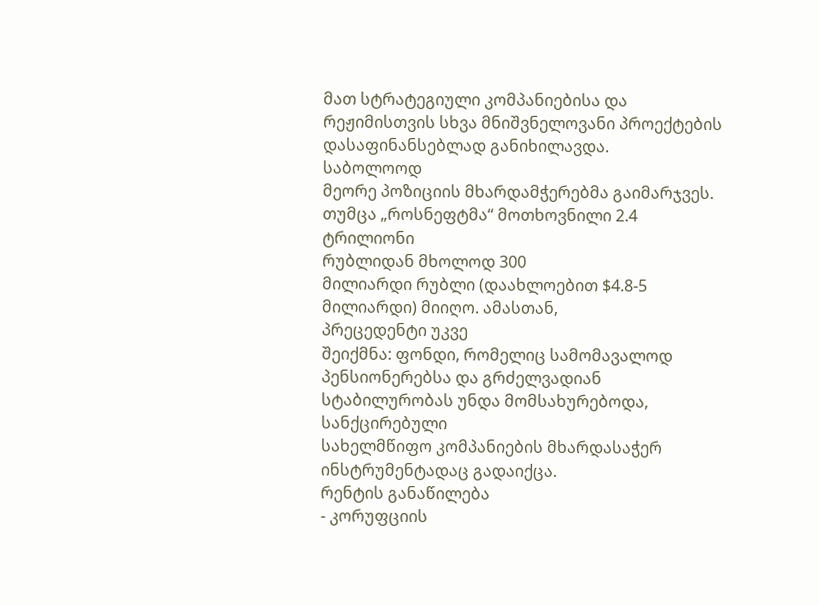მათ სტრატეგიული კომპანიებისა და რეჟიმისთვის სხვა მნიშვნელოვანი პროექტების
დასაფინანსებლად განიხილავდა.
საბოლოოდ
მეორე პოზიციის მხარდამჭერებმა გაიმარჯვეს. თუმცა „როსნეფტმა“ მოთხოვნილი 2.4 ტრილიონი
რუბლიდან მხოლოდ 300
მილიარდი რუბლი (დაახლოებით $4.8-5 მილიარდი) მიიღო. ამასთან,
პრეცედენტი უკვე
შეიქმნა: ფონდი, რომელიც სამომავალოდ პენსიონერებსა და გრძელვადიან სტაბილურობას უნდა მომსახურებოდა, სანქცირებული
სახელმწიფო კომპანიების მხარდასაჭერ ინსტრუმენტადაც გადაიქცა.
რენტის განაწილება
- კორუფციის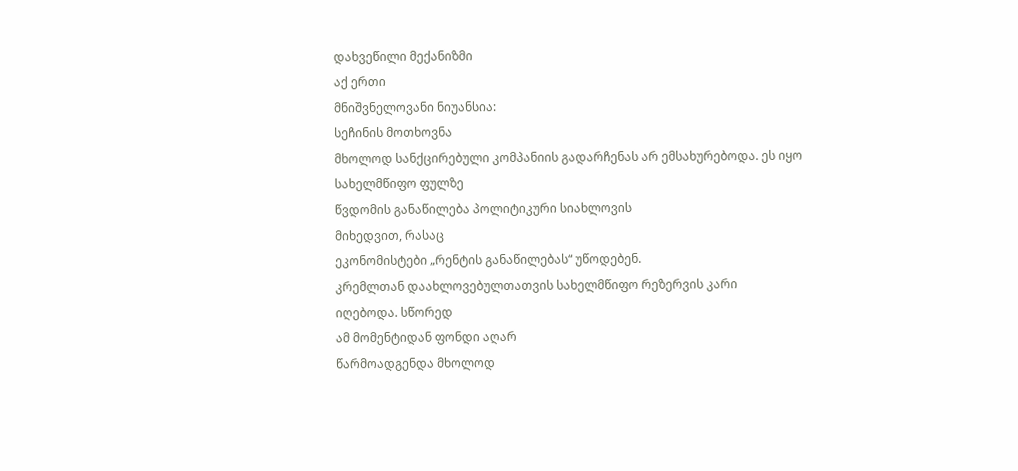დახვეწილი მექანიზმი
აქ ერთი
მნიშვნელოვანი ნიუანსია:
სეჩინის მოთხოვნა
მხოლოდ სანქცირებული კომპანიის გადარჩენას არ ემსახურებოდა. ეს იყო
სახელმწიფო ფულზე
წვდომის განაწილება პოლიტიკური სიახლოვის
მიხედვით, რასაც
ეკონომისტები „რენტის განაწილებას“ უწოდებენ.
კრემლთან დაახლოვებულთათვის სახელმწიფო რეზერვის კარი
იღებოდა. სწორედ
ამ მომენტიდან ფონდი აღარ
წარმოადგენდა მხოლოდ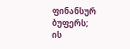ფინანსურ ბუფერს;
ის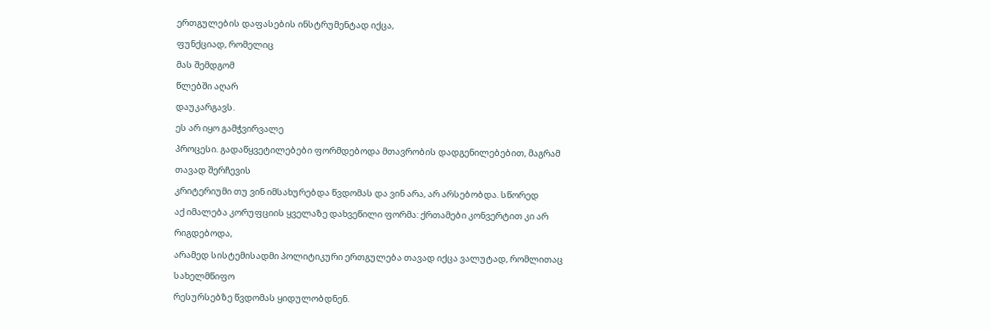ერთგულების დაფასების ინსტრუმენტად იქცა,
ფუნქციად, რომელიც
მას შემდგომ
წლებში აღარ
დაუკარგავს.
ეს არ იყო გამჭვირვალე
პროცესი. გადაწყვეტილებები ფორმდებოდა მთავრობის დადგენილებებით, მაგრამ თავად შერჩევის
კრიტერიუმი თუ ვინ იმსახურებდა წვდომას და ვინ არა, არ არსებობდა. სწორედ
აქ იმალება კორუფციის ყველაზე დახვეწილი ფორმა: ქრთამები კონვერტით კი არ რიგდებოდა,
არამედ სისტემისადმი პოლიტიკური ერთგულება თავად იქცა ვალუტად, რომლითაც სახელმწიფო
რესურსებზე წვდომას ყიდულობდნენ.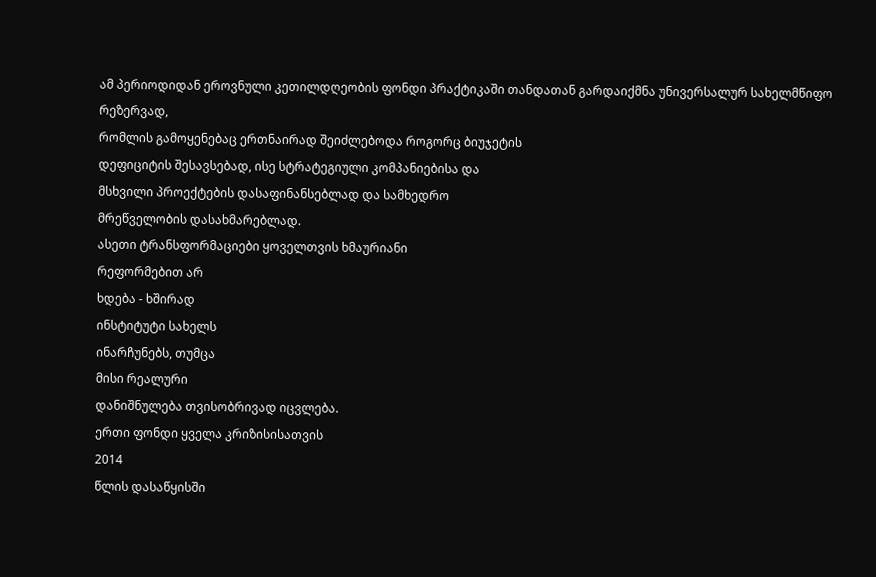ამ პერიოდიდან ეროვნული კეთილდღეობის ფონდი პრაქტიკაში თანდათან გარდაიქმნა უნივერსალურ სახელმწიფო რეზერვად,
რომლის გამოყენებაც ერთნაირად შეიძლებოდა როგორც ბიუჯეტის
დეფიციტის შესავსებად, ისე სტრატეგიული კომპანიებისა და
მსხვილი პროექტების დასაფინანსებლად და სამხედრო
მრეწველობის დასახმარებლად.
ასეთი ტრანსფორმაციები ყოველთვის ხმაურიანი
რეფორმებით არ
ხდება - ხშირად
ინსტიტუტი სახელს
ინარჩუნებს, თუმცა
მისი რეალური
დანიშნულება თვისობრივად იცვლება.
ერთი ფონდი ყველა კრიზისისათვის
2014
წლის დასაწყისში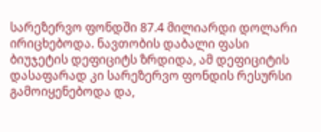სარეზერვო ფონდში 87.4 მილიარდი დოლარი ირიცხებოდა. ნავთობის დაბალი ფასი ბიუჯეტის დეფიციტს ზრდიდა, ამ დეფიციტის დასაფარად კი სარეზერვო ფონდის რესურსი გამოიყენებოდა და,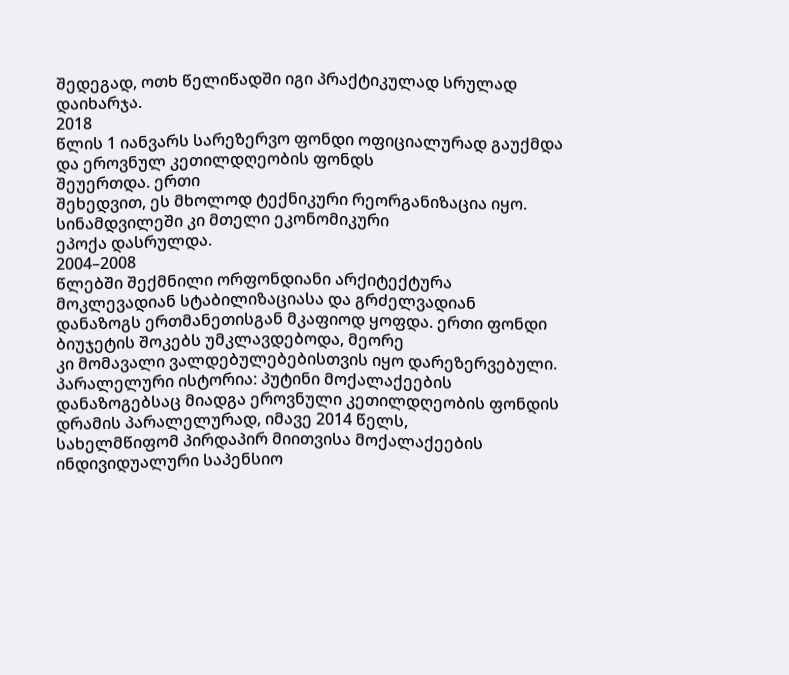შედეგად, ოთხ წელიწადში იგი პრაქტიკულად სრულად დაიხარჯა.
2018
წლის 1 იანვარს სარეზერვო ფონდი ოფიციალურად გაუქმდა და ეროვნულ კეთილდღეობის ფონდს
შეუერთდა. ერთი
შეხედვით, ეს მხოლოდ ტექნიკური რეორგანიზაცია იყო. სინამდვილეში კი მთელი ეკონომიკური
ეპოქა დასრულდა.
2004–2008
წლებში შექმნილი ორფონდიანი არქიტექტურა მოკლევადიან სტაბილიზაციასა და გრძელვადიან
დანაზოგს ერთმანეთისგან მკაფიოდ ყოფდა. ერთი ფონდი ბიუჯეტის შოკებს უმკლავდებოდა, მეორე
კი მომავალი ვალდებულებებისთვის იყო დარეზერვებული.
პარალელური ისტორია: პუტინი მოქალაქეების დანაზოგებსაც მიადგა ეროვნული კეთილდღეობის ფონდის დრამის პარალელურად, იმავე 2014 წელს,
სახელმწიფომ პირდაპირ მიითვისა მოქალაქეების ინდივიდუალური საპენსიო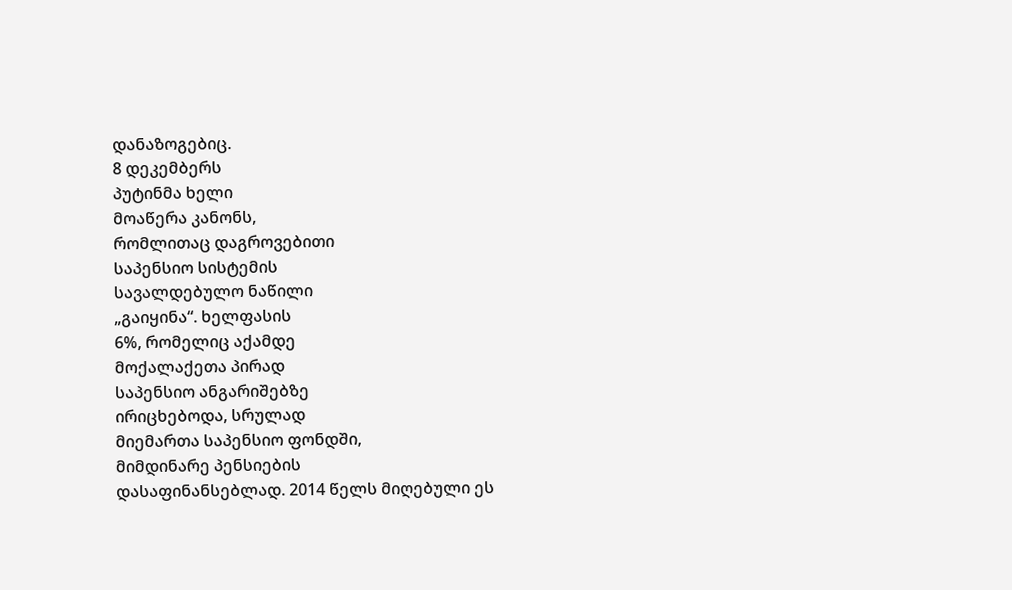დანაზოგებიც.
8 დეკემბერს
პუტინმა ხელი
მოაწერა კანონს,
რომლითაც დაგროვებითი
საპენსიო სისტემის
სავალდებულო ნაწილი
„გაიყინა“. ხელფასის
6%, რომელიც აქამდე
მოქალაქეთა პირად
საპენსიო ანგარიშებზე
ირიცხებოდა, სრულად
მიემართა საპენსიო ფონდში,
მიმდინარე პენსიების
დასაფინანსებლად. 2014 წელს მიღებული ეს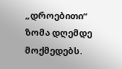„დროებითი“ ზომა დღემდე მოქმედებს.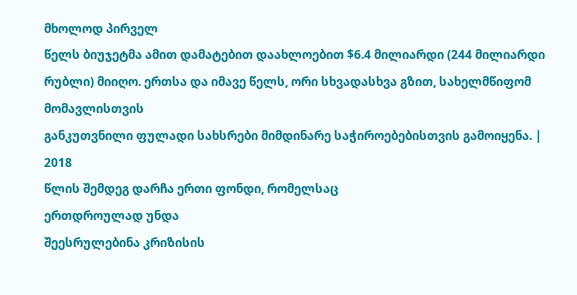მხოლოდ პირველ
წელს ბიუჯეტმა ამით დამატებით დაახლოებით $6.4 მილიარდი (244 მილიარდი რუბლი) მიიღო. ერთსა და იმავე წელს, ორი სხვადასხვა გზით, სახელმწიფომ მომავლისთვის
განკუთვნილი ფულადი სახსრები მიმდინარე საჭიროებებისთვის გამოიყენა. |
2018
წლის შემდეგ დარჩა ერთი ფონდი, რომელსაც
ერთდროულად უნდა
შეესრულებინა კრიზისის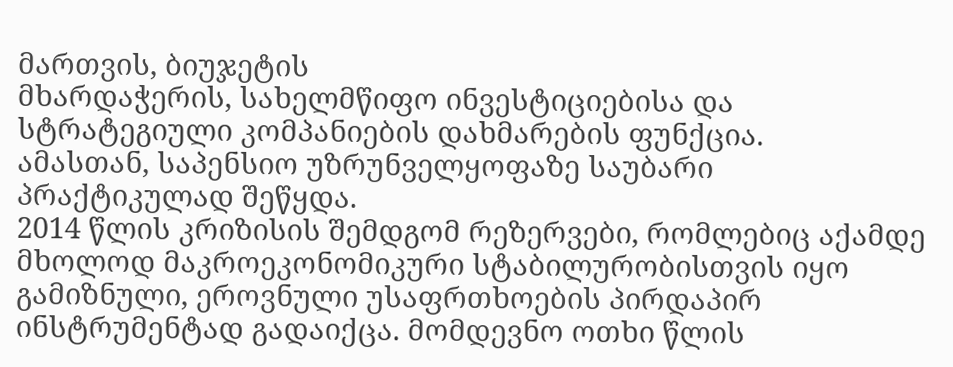მართვის, ბიუჯეტის
მხარდაჭერის, სახელმწიფო ინვესტიციებისა და
სტრატეგიული კომპანიების დახმარების ფუნქცია.
ამასთან, საპენსიო უზრუნველყოფაზე საუბარი პრაქტიკულად შეწყდა.
2014 წლის კრიზისის შემდგომ რეზერვები, რომლებიც აქამდე მხოლოდ მაკროეკონომიკური სტაბილურობისთვის იყო გამიზნული, ეროვნული უსაფრთხოების პირდაპირ ინსტრუმენტად გადაიქცა. მომდევნო ოთხი წლის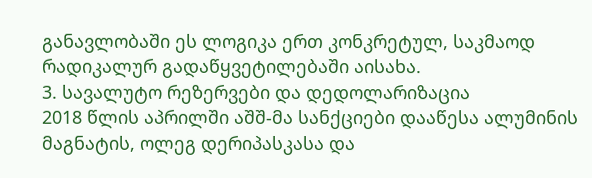განავლობაში ეს ლოგიკა ერთ კონკრეტულ, საკმაოდ რადიკალურ გადაწყვეტილებაში აისახა.
3. სავალუტო რეზერვები და დედოლარიზაცია
2018 წლის აპრილში აშშ-მა სანქციები დააწესა ალუმინის
მაგნატის, ოლეგ დერიპასკასა და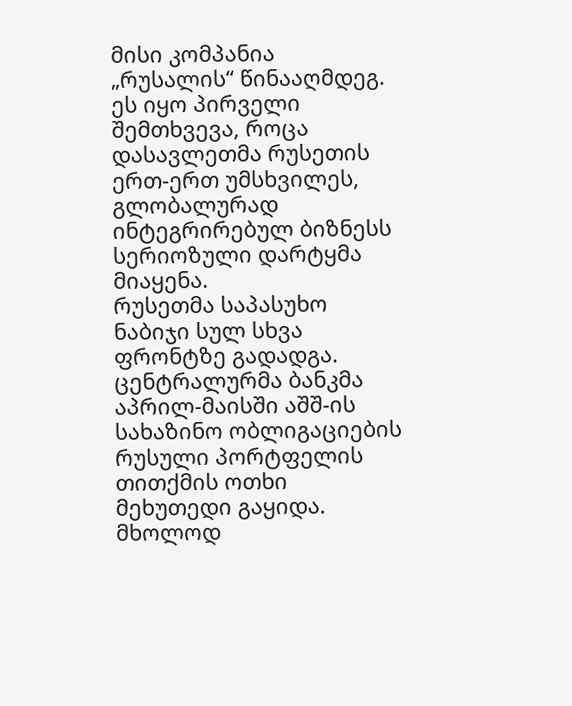მისი კომპანია „რუსალის“ წინააღმდეგ. ეს იყო პირველი შემთხვევა, როცა დასავლეთმა რუსეთის ერთ-ერთ უმსხვილეს, გლობალურად ინტეგრირებულ ბიზნესს სერიოზული დარტყმა მიაყენა.
რუსეთმა საპასუხო ნაბიჯი სულ სხვა ფრონტზე გადადგა. ცენტრალურმა ბანკმა აპრილ-მაისში აშშ-ის სახაზინო ობლიგაციების რუსული პორტფელის თითქმის ოთხი მეხუთედი გაყიდა. მხოლოდ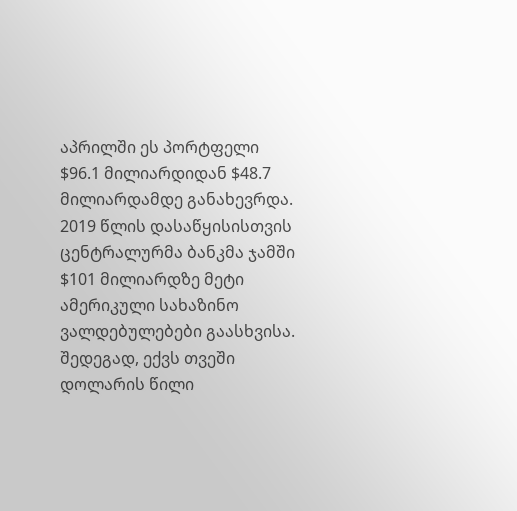აპრილში ეს პორტფელი $96.1 მილიარდიდან $48.7 მილიარდამდე განახევრდა. 2019 წლის დასაწყისისთვის ცენტრალურმა ბანკმა ჯამში $101 მილიარდზე მეტი ამერიკული სახაზინო ვალდებულებები გაასხვისა. შედეგად, ექვს თვეში დოლარის წილი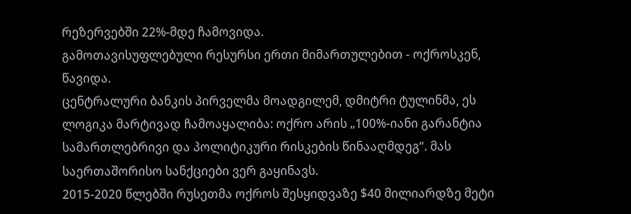რეზერვებში 22%-მდე ჩამოვიდა.
გამოთავისუფლებული რესურსი ერთი მიმართულებით - ოქროსკენ, წავიდა.
ცენტრალური ბანკის პირველმა მოადგილემ, დმიტრი ტულინმა, ეს ლოგიკა მარტივად ჩამოაყალიბა: ოქრო არის „100%-იანი გარანტია სამართლებრივი და პოლიტიკური რისკების წინააღმდეგ“. მას საერთაშორისო სანქციები ვერ გაყინავს.
2015-2020 წლებში რუსეთმა ოქროს შესყიდვაზე $40 მილიარდზე მეტი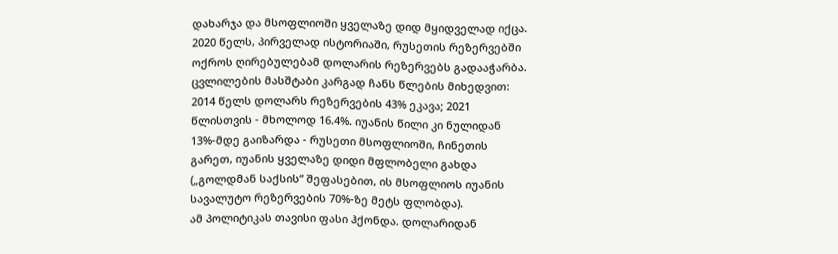დახარჯა და მსოფლიოში ყველაზე დიდ მყიდველად იქცა. 2020 წელს, პირველად ისტორიაში, რუსეთის რეზერვებში ოქროს ღირებულებამ დოლარის რეზერვებს გადააჭარბა.
ცვლილების მასშტაბი კარგად ჩანს წლების მიხედვით: 2014 წელს დოლარს რეზერვების 43% ეკავა; 2021 წლისთვის - მხოლოდ 16.4%. იუანის წილი კი ნულიდან 13%-მდე გაიზარდა - რუსეთი მსოფლიოში, ჩინეთის გარეთ, იუანის ყველაზე დიდი მფლობელი გახდა („გოლდმან საქსის“ შეფასებით, ის მსოფლიოს იუანის სავალუტო რეზერვების 70%-ზე მეტს ფლობდა).
ამ პოლიტიკას თავისი ფასი ჰქონდა. დოლარიდან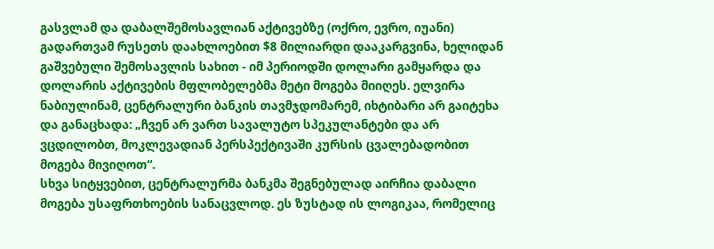გასვლამ და დაბალშემოსავლიან აქტივებზე (ოქრო, ევრო, იუანი) გადართვამ რუსეთს დაახლოებით $8 მილიარდი დააკარგვინა, ხელიდან გაშვებული შემოსავლის სახით - იმ პერიოდში დოლარი გამყარდა და დოლარის აქტივების მფლობელებმა მეტი მოგება მიიღეს. ელვირა ნაბიულინამ, ცენტრალური ბანკის თავმჯდომარემ, იხტიბარი არ გაიტეხა და განაცხადა: „ჩვენ არ ვართ სავალუტო სპეკულანტები და არ ვცდილობთ, მოკლევადიან პერსპექტივაში კურსის ცვალებადობით მოგება მივიღოთ“.
სხვა სიტყვებით, ცენტრალურმა ბანკმა შეგნებულად აირჩია დაბალი მოგება უსაფრთხოების სანაცვლოდ. ეს ზუსტად ის ლოგიკაა, რომელიც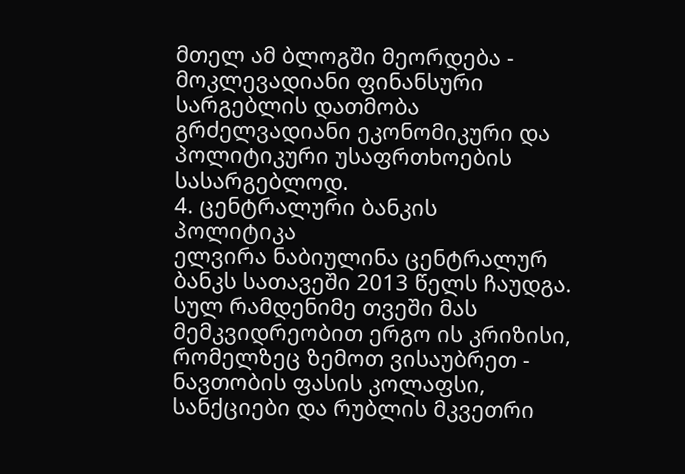მთელ ამ ბლოგში მეორდება - მოკლევადიანი ფინანსური სარგებლის დათმობა გრძელვადიანი ეკონომიკური და პოლიტიკური უსაფრთხოების სასარგებლოდ.
4. ცენტრალური ბანკის
პოლიტიკა
ელვირა ნაბიულინა ცენტრალურ ბანკს სათავეში 2013 წელს ჩაუდგა. სულ რამდენიმე თვეში მას მემკვიდრეობით ერგო ის კრიზისი, რომელზეც ზემოთ ვისაუბრეთ - ნავთობის ფასის კოლაფსი, სანქციები და რუბლის მკვეთრი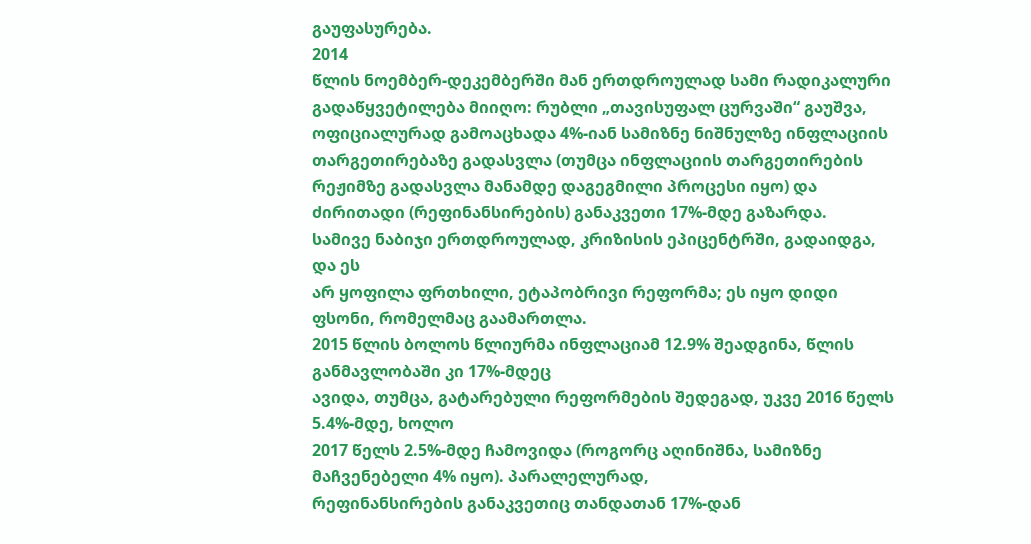გაუფასურება.
2014
წლის ნოემბერ-დეკემბერში მან ერთდროულად სამი რადიკალური გადაწყვეტილება მიიღო: რუბლი „თავისუფალ ცურვაში“ გაუშვა, ოფიციალურად გამოაცხადა 4%-იან სამიზნე ნიშნულზე ინფლაციის თარგეთირებაზე გადასვლა (თუმცა ინფლაციის თარგეთირების რეჟიმზე გადასვლა მანამდე დაგეგმილი პროცესი იყო) და ძირითადი (რეფინანსირების) განაკვეთი 17%-მდე გაზარდა.
სამივე ნაბიჯი ერთდროულად, კრიზისის ეპიცენტრში, გადაიდგა, და ეს
არ ყოფილა ფრთხილი, ეტაპობრივი რეფორმა; ეს იყო დიდი ფსონი, რომელმაც გაამართლა.
2015 წლის ბოლოს წლიურმა ინფლაციამ 12.9% შეადგინა, წლის განმავლობაში კი 17%-მდეც
ავიდა, თუმცა, გატარებული რეფორმების შედეგად, უკვე 2016 წელს 5.4%-მდე, ხოლო
2017 წელს 2.5%-მდე ჩამოვიდა (როგორც აღინიშნა, სამიზნე მაჩვენებელი 4% იყო). პარალელურად,
რეფინანსირების განაკვეთიც თანდათან 17%-დან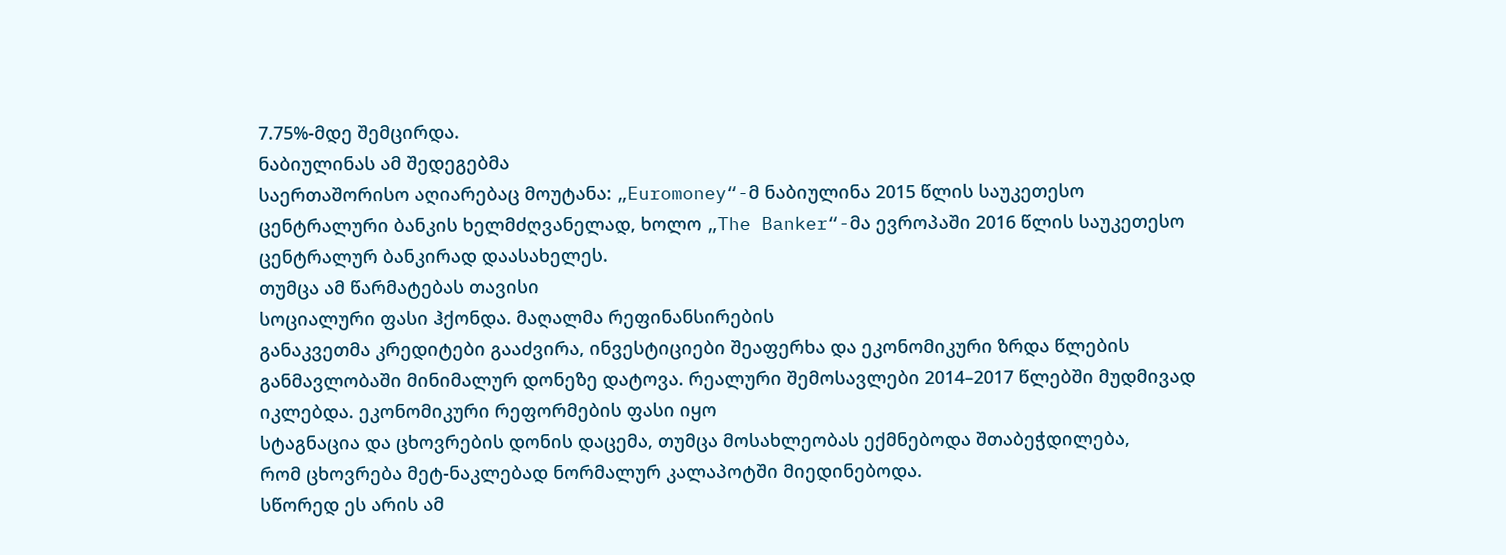7.75%-მდე შემცირდა.
ნაბიულინას ამ შედეგებმა
საერთაშორისო აღიარებაც მოუტანა: „Euromoney“-მ ნაბიულინა 2015 წლის საუკეთესო
ცენტრალური ბანკის ხელმძღვანელად, ხოლო „The Banker“-მა ევროპაში 2016 წლის საუკეთესო
ცენტრალურ ბანკირად დაასახელეს.
თუმცა ამ წარმატებას თავისი
სოციალური ფასი ჰქონდა. მაღალმა რეფინანსირების
განაკვეთმა კრედიტები გააძვირა, ინვესტიციები შეაფერხა და ეკონომიკური ზრდა წლების
განმავლობაში მინიმალურ დონეზე დატოვა. რეალური შემოსავლები 2014–2017 წლებში მუდმივად
იკლებდა. ეკონომიკური რეფორმების ფასი იყო
სტაგნაცია და ცხოვრების დონის დაცემა, თუმცა მოსახლეობას ექმნებოდა შთაბეჭდილება,
რომ ცხოვრება მეტ-ნაკლებად ნორმალურ კალაპოტში მიედინებოდა.
სწორედ ეს არის ამ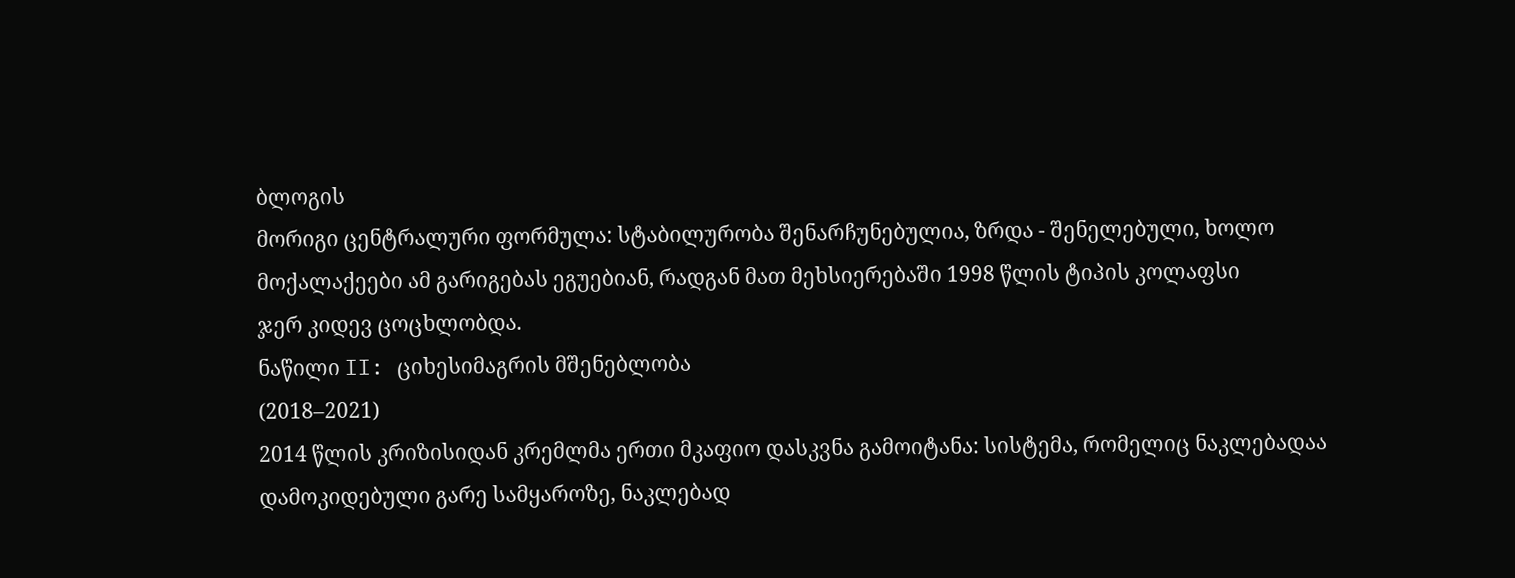ბლოგის
მორიგი ცენტრალური ფორმულა: სტაბილურობა შენარჩუნებულია, ზრდა - შენელებული, ხოლო
მოქალაქეები ამ გარიგებას ეგუებიან, რადგან მათ მეხსიერებაში 1998 წლის ტიპის კოლაფსი
ჯერ კიდევ ცოცხლობდა.
ნაწილი II: ციხესიმაგრის მშენებლობა
(2018–2021)
2014 წლის კრიზისიდან კრემლმა ერთი მკაფიო დასკვნა გამოიტანა: სისტემა, რომელიც ნაკლებადაა დამოკიდებული გარე სამყაროზე, ნაკლებად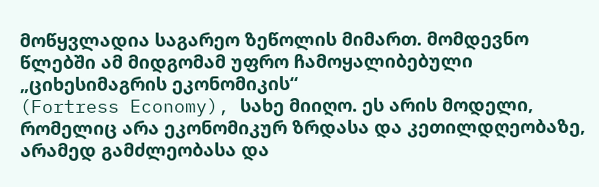მოწყვლადია საგარეო ზეწოლის მიმართ. მომდევნო წლებში ამ მიდგომამ უფრო ჩამოყალიბებული „ციხესიმაგრის ეკონომიკის“
(Fortress Economy), სახე მიიღო. ეს არის მოდელი, რომელიც არა ეკონომიკურ ზრდასა და კეთილდღეობაზე, არამედ გამძლეობასა და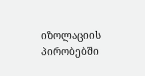იზოლაციის პირობებში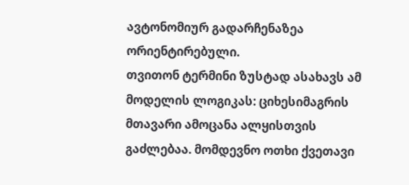ავტონომიურ გადარჩენაზეა ორიენტირებული.
თვითონ ტერმინი ზუსტად ასახავს ამ მოდელის ლოგიკას: ციხესიმაგრის მთავარი ამოცანა ალყისთვის გაძლებაა. მომდევნო ოთხი ქვეთავი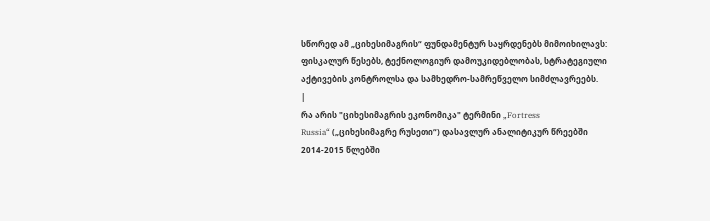სწორედ ამ „ციხესიმაგრის“ ფუნდამენტურ საყრდენებს მიმოიხილავს: ფისკალურ წესებს, ტექნოლოგიურ დამოუკიდებლობას, სტრატეგიული აქტივების კონტროლსა და სამხედრო-სამრეწველო სიმძლავრეებს.
|
რა არის "ციხესიმაგრის ეკონომიკა" ტერმინი „Fortress
Russia“ („ციხესიმაგრე რუსეთი“) დასავლურ ანალიტიკურ წრეებში 2014-2015 წლებში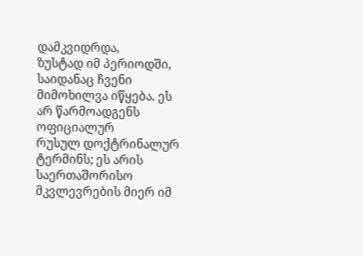დამკვიდრდა,
ზუსტად იმ პერიოდში, საიდანაც ჩვენი მიმოხილვა იწყება. ეს არ წარმოადგენს ოფიციალურ
რუსულ დოქტრინალურ ტერმინს; ეს არის საერთაშორისო მკვლევრების მიერ იმ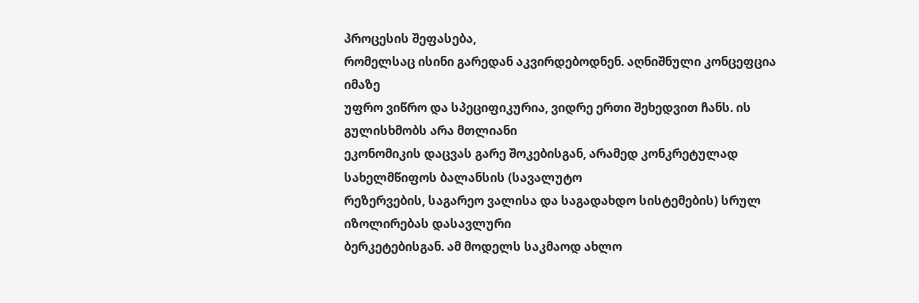პროცესის შეფასება,
რომელსაც ისინი გარედან აკვირდებოდნენ. აღნიშნული კონცეფცია იმაზე
უფრო ვიწრო და სპეციფიკურია, ვიდრე ერთი შეხედვით ჩანს. ის გულისხმობს არა მთლიანი
ეკონომიკის დაცვას გარე შოკებისგან, არამედ კონკრეტულად სახელმწიფოს ბალანსის (სავალუტო
რეზერვების, საგარეო ვალისა და საგადახდო სისტემების) სრულ იზოლირებას დასავლური
ბერკეტებისგან. ამ მოდელს საკმაოდ ახლო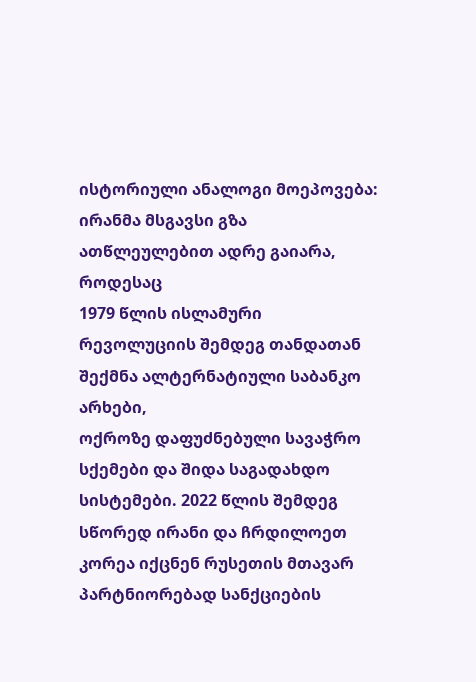ისტორიული ანალოგი მოეპოვება: ირანმა მსგავსი გზა ათწლეულებით ადრე გაიარა, როდესაც
1979 წლის ისლამური რევოლუციის შემდეგ თანდათან შექმნა ალტერნატიული საბანკო არხები,
ოქროზე დაფუძნებული სავაჭრო სქემები და შიდა საგადახდო სისტემები. 2022 წლის შემდეგ
სწორედ ირანი და ჩრდილოეთ კორეა იქცნენ რუსეთის მთავარ პარტნიორებად სანქციების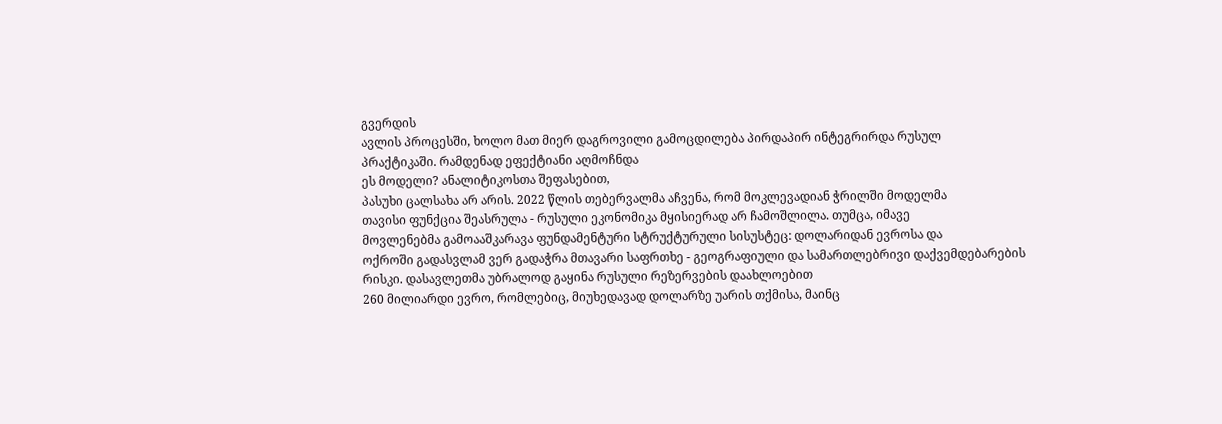გვერდის
ავლის პროცესში, ხოლო მათ მიერ დაგროვილი გამოცდილება პირდაპირ ინტეგრირდა რუსულ
პრაქტიკაში. რამდენად ეფექტიანი აღმოჩნდა
ეს მოდელი? ანალიტიკოსთა შეფასებით,
პასუხი ცალსახა არ არის. 2022 წლის თებერვალმა აჩვენა, რომ მოკლევადიან ჭრილში მოდელმა
თავისი ფუნქცია შეასრულა - რუსული ეკონომიკა მყისიერად არ ჩამოშლილა. თუმცა, იმავე
მოვლენებმა გამოააშკარავა ფუნდამენტური სტრუქტურული სისუსტეც: დოლარიდან ევროსა და
ოქროში გადასვლამ ვერ გადაჭრა მთავარი საფრთხე - გეოგრაფიული და სამართლებრივი დაქვემდებარების
რისკი. დასავლეთმა უბრალოდ გაყინა რუსული რეზერვების დაახლოებით
260 მილიარდი ევრო, რომლებიც, მიუხედავად დოლარზე უარის თქმისა, მაინც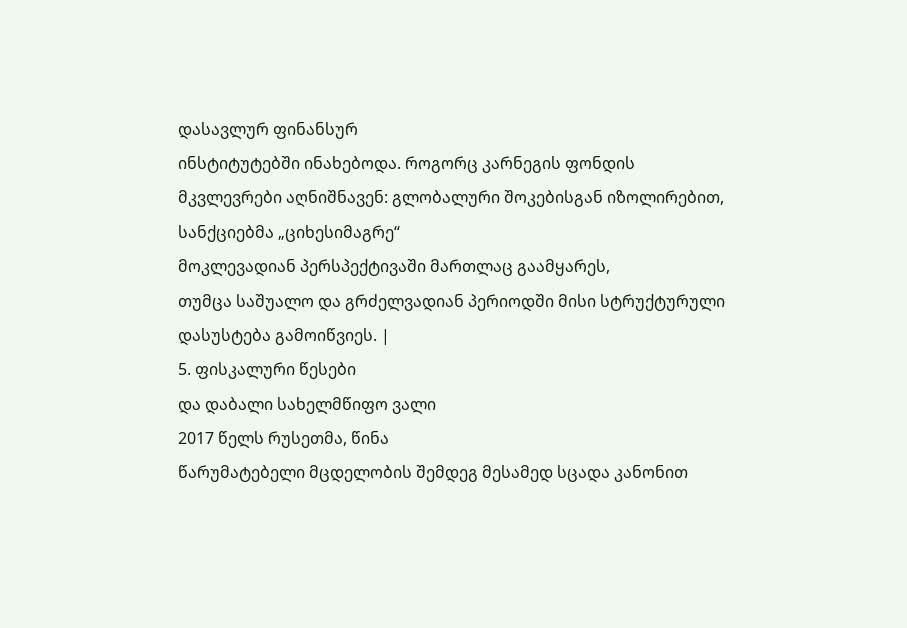დასავლურ ფინანსურ
ინსტიტუტებში ინახებოდა. როგორც კარნეგის ფონდის
მკვლევრები აღნიშნავენ: გლობალური შოკებისგან იზოლირებით, სანქციებმა „ციხესიმაგრე“
მოკლევადიან პერსპექტივაში მართლაც გაამყარეს,
თუმცა საშუალო და გრძელვადიან პერიოდში მისი სტრუქტურული დასუსტება გამოიწვიეს. |
5. ფისკალური წესები
და დაბალი სახელმწიფო ვალი
2017 წელს რუსეთმა, წინა
წარუმატებელი მცდელობის შემდეგ მესამედ სცადა კანონით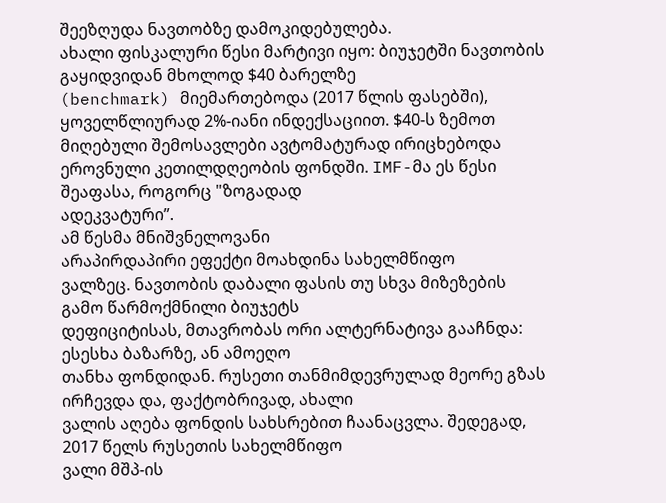შეეზღუდა ნავთობზე დამოკიდებულება.
ახალი ფისკალური წესი მარტივი იყო: ბიუჯეტში ნავთობის გაყიდვიდან მხოლოდ $40 ბარელზე
(benchmark) მიემართებოდა (2017 წლის ფასებში), ყოველწლიურად 2%-იანი ინდექსაციით. $40-ს ზემოთ მიღებული შემოსავლები ავტომატურად ირიცხებოდა
ეროვნული კეთილდღეობის ფონდში. IMF-მა ეს წესი შეაფასა, როგორც "ზოგადად
ადეკვატური”.
ამ წესმა მნიშვნელოვანი
არაპირდაპირი ეფექტი მოახდინა სახელმწიფო
ვალზეც. ნავთობის დაბალი ფასის თუ სხვა მიზეზების გამო წარმოქმნილი ბიუჯეტს
დეფიციტისას, მთავრობას ორი ალტერნატივა გააჩნდა: ესესხა ბაზარზე, ან ამოეღო
თანხა ფონდიდან. რუსეთი თანმიმდევრულად მეორე გზას ირჩევდა და, ფაქტობრივად, ახალი
ვალის აღება ფონდის სახსრებით ჩაანაცვლა. შედეგად, 2017 წელს რუსეთის სახელმწიფო
ვალი მშპ-ის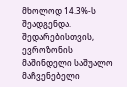მხოლოდ 14.3%-ს შეადგენდა. შედარებისთვის, ევროზონის მაშინდელი საშუალო
მაჩვენებელი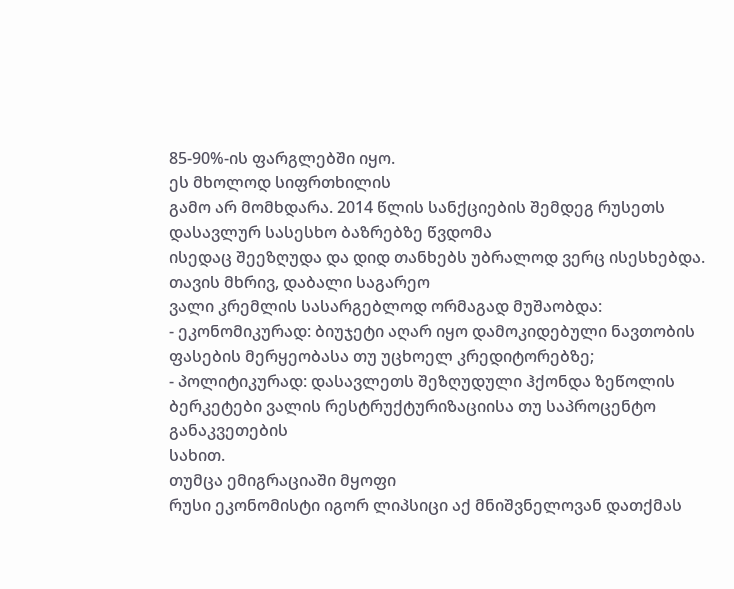85-90%-ის ფარგლებში იყო.
ეს მხოლოდ სიფრთხილის
გამო არ მომხდარა. 2014 წლის სანქციების შემდეგ რუსეთს დასავლურ სასესხო ბაზრებზე წვდომა
ისედაც შეეზღუდა და დიდ თანხებს უბრალოდ ვერც ისესხებდა.
თავის მხრივ, დაბალი საგარეო
ვალი კრემლის სასარგებლოდ ორმაგად მუშაობდა:
- ეკონომიკურად: ბიუჯეტი აღარ იყო დამოკიდებული ნავთობის
ფასების მერყეობასა თუ უცხოელ კრედიტორებზე;
- პოლიტიკურად: დასავლეთს შეზღუდული ჰქონდა ზეწოლის ბერკეტები ვალის რესტრუქტურიზაციისა თუ საპროცენტო განაკვეთების
სახით.
თუმცა ემიგრაციაში მყოფი
რუსი ეკონომისტი იგორ ლიპსიცი აქ მნიშვნელოვან დათქმას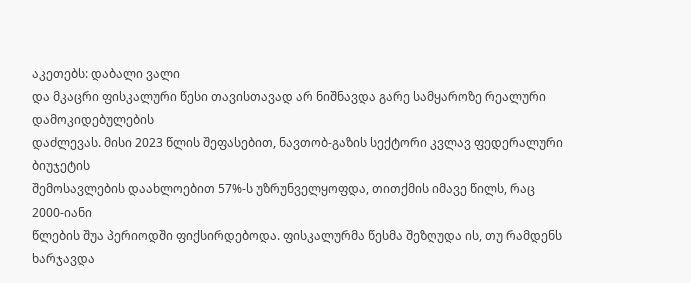აკეთებს: დაბალი ვალი
და მკაცრი ფისკალური წესი თავისთავად არ ნიშნავდა გარე სამყაროზე რეალური დამოკიდებულების
დაძლევას. მისი 2023 წლის შეფასებით, ნავთობ-გაზის სექტორი კვლავ ფედერალური ბიუჯეტის
შემოსავლების დაახლოებით 57%-ს უზრუნველყოფდა, თითქმის იმავე წილს, რაც 2000-იანი
წლების შუა პერიოდში ფიქსირდებოდა. ფისკალურმა წესმა შეზღუდა ის, თუ რამდენს ხარჯავდა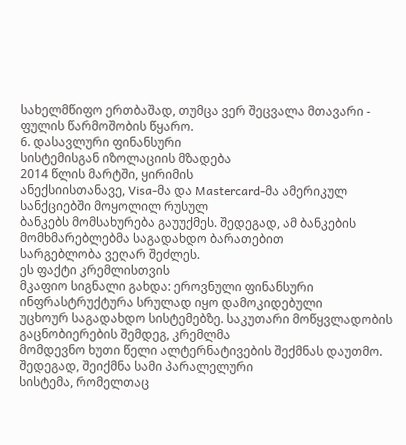სახელმწიფო ერთბაშად, თუმცა ვერ შეცვალა მთავარი - ფულის წარმოშობის წყარო.
6. დასავლური ფინანსური
სისტემისგან იზოლაციის მზადება
2014 წლის მარტში, ყირიმის
ანექსიისთანავე, Visa-მა და Mastercard-მა ამერიკულ სანქციებში მოყოლილ რუსულ
ბანკებს მომსახურება გაუუქმეს. შედეგად, ამ ბანკების მომხმარებლებმა საგადახდო ბარათებით
სარგებლობა ვეღარ შეძლეს.
ეს ფაქტი კრემლისთვის
მკაფიო სიგნალი გახდა: ეროვნული ფინანსური ინფრასტრუქტურა სრულად იყო დამოკიდებული
უცხოურ საგადახდო სისტემებზე. საკუთარი მოწყვლადობის გაცნობიერების შემდეგ, კრემლმა
მომდევნო ხუთი წელი ალტერნატივების შექმნას დაუთმო. შედეგად, შეიქმნა სამი პარალელური
სისტემა, რომელთაც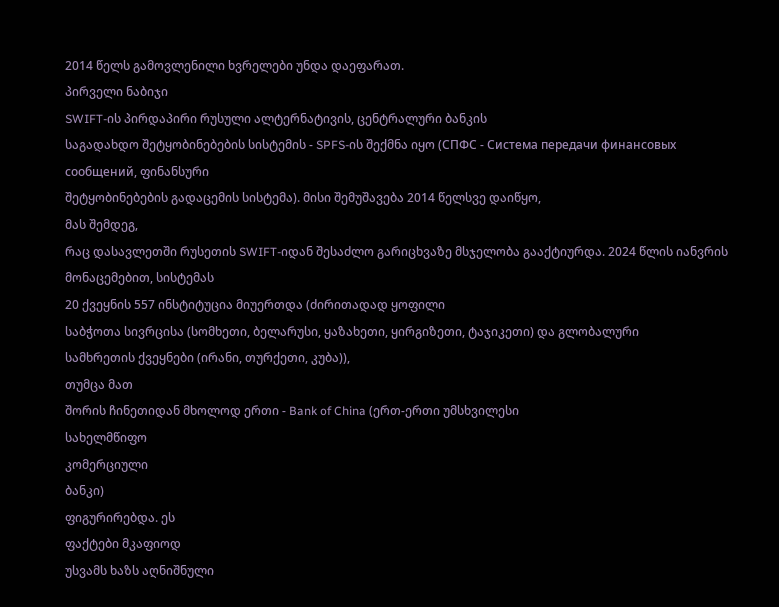2014 წელს გამოვლენილი ხვრელები უნდა დაეფარათ.
პირველი ნაბიჯი
SWIFT-ის პირდაპირი რუსული ალტერნატივის, ცენტრალური ბანკის
საგადახდო შეტყობინებების სისტემის - SPFS-ის შექმნა იყო (СПФС - Система передачи финансовых сообщений, ფინანსური
შეტყობინებების გადაცემის სისტემა). მისი შემუშავება 2014 წელსვე დაიწყო,
მას შემდეგ,
რაც დასავლეთში რუსეთის SWIFT-იდან შესაძლო გარიცხვაზე მსჯელობა გააქტიურდა. 2024 წლის იანვრის
მონაცემებით, სისტემას
20 ქვეყნის 557 ინსტიტუცია მიუერთდა (ძირითადად ყოფილი
საბჭოთა სივრცისა (სომხეთი, ბელარუსი, ყაზახეთი, ყირგიზეთი, ტაჯიკეთი) და გლობალური
სამხრეთის ქვეყნები (ირანი, თურქეთი, კუბა)),
თუმცა მათ
შორის ჩინეთიდან მხოლოდ ერთი - Bank of China (ერთ-ერთი უმსხვილესი
სახელმწიფო
კომერციული
ბანკი)
ფიგურირებდა. ეს
ფაქტები მკაფიოდ
უსვამს ხაზს აღნიშნული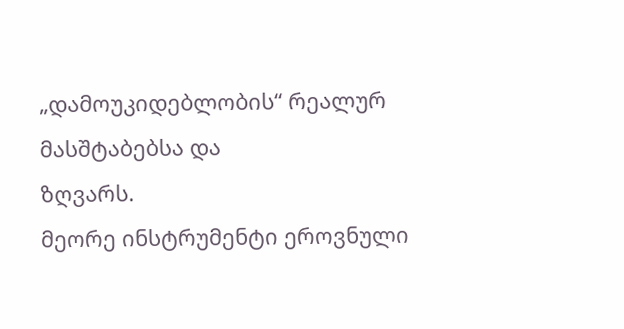„დამოუკიდებლობის“ რეალურ
მასშტაბებსა და
ზღვარს.
მეორე ინსტრუმენტი ეროვნული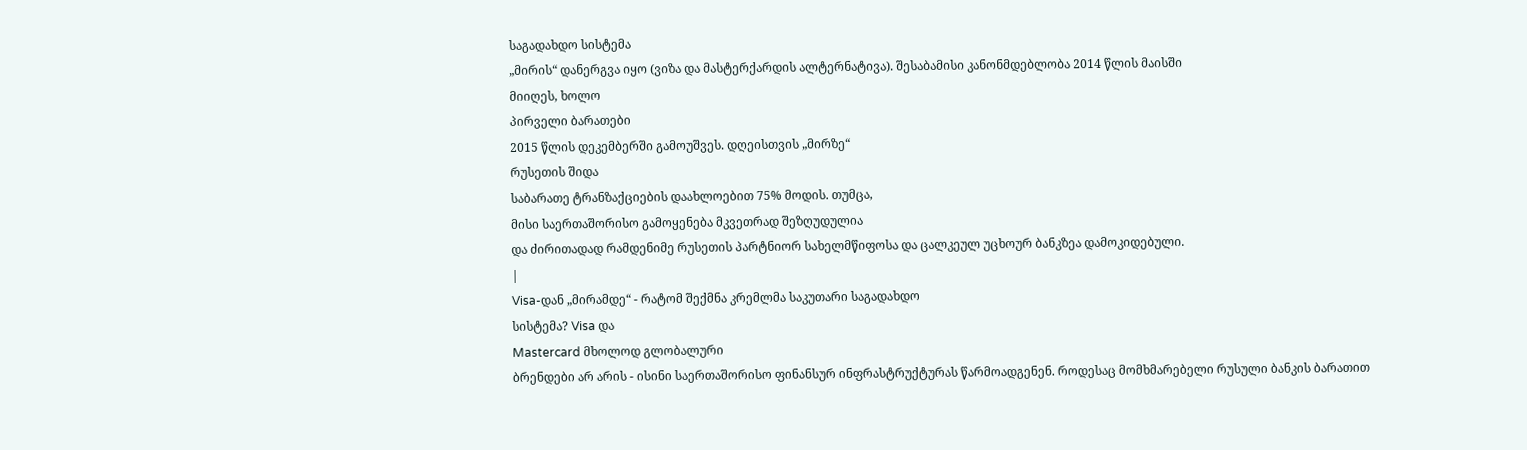საგადახდო სისტემა
„მირის“ დანერგვა იყო (ვიზა და მასტერქარდის ალტერნატივა). შესაბამისი კანონმდებლობა 2014 წლის მაისში
მიიღეს, ხოლო
პირველი ბარათები
2015 წლის დეკემბერში გამოუშვეს. დღეისთვის „მირზე“
რუსეთის შიდა
საბარათე ტრანზაქციების დაახლოებით 75% მოდის. თუმცა,
მისი საერთაშორისო გამოყენება მკვეთრად შეზღუდულია
და ძირითადად რამდენიმე რუსეთის პარტნიორ სახელმწიფოსა და ცალკეულ უცხოურ ბანკზეა დამოკიდებული.
|
Visa-დან „მირამდე“ - რატომ შექმნა კრემლმა საკუთარი საგადახდო
სისტემა? Visa და
Mastercard მხოლოდ გლობალური
ბრენდები არ არის - ისინი საერთაშორისო ფინანსურ ინფრასტრუქტურას წარმოადგენენ. როდესაც მომხმარებელი რუსული ბანკის ბარათით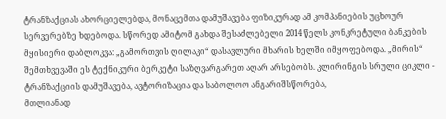ტრანზაქციას ახორციელებდა, მონაცემთა დამუშავება ფიზიკურად ამ კომპანიების უცხოურ სერვერებზე ხდებოდა. სწორედ ამიტომ გახდა შესაძლებელი 2014 წელს კონკრეტული ბანკების მყისიერი დაბლოკვა: „გამორთვის ღილაკი“ დასავლური მხარის ხელში იმყოფებოდა. „მირის“ შემთხვევაში ეს ტექნიკური ბერკეტი საზღვარგარეთ აღარ არსებობს. კლირინგის სრული ციკლი - ტრანზაქციის დამუშავება, ავტორიზაცია და საბოლოო ანგარიშსწორება,
მთლიანად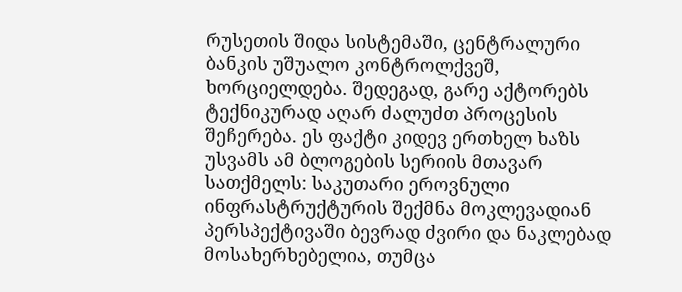რუსეთის შიდა სისტემაში, ცენტრალური ბანკის უშუალო კონტროლქვეშ, ხორციელდება. შედეგად, გარე აქტორებს ტექნიკურად აღარ ძალუძთ პროცესის შეჩერება. ეს ფაქტი კიდევ ერთხელ ხაზს უსვამს ამ ბლოგების სერიის მთავარ სათქმელს: საკუთარი ეროვნული ინფრასტრუქტურის შექმნა მოკლევადიან პერსპექტივაში ბევრად ძვირი და ნაკლებად მოსახერხებელია, თუმცა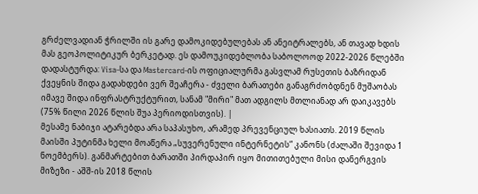გრძელვადიან ჭრილში ის გარე დამოკიდებულებას ან ანეიტრალებს, ან თავად ხდის მას გეოპოლიტიკურ ბერკეტად. ეს დამოუკიდებლობა საბოლოოდ 2022-2026 წლებში დადასტურდა: Visa-სა და Mastercard-ის ოფიციალურმა გასვლამ რუსეთის ბაზრიდან ქვეყნის შიდა გადახდები ვერ შეაჩერა - ძველი ბარათები განაგრძობდნენ მუშაობას იმავე შიდა ინფრასტრუქტურით, სანამ "მირი" მათ ადგილს მთლიანად არ დაიკავებს (75% წილი 2026 წლის შუა პერიოდისთვის). |
მესამე ნაბიჯი ატარებდა არა საპასუხო, არამედ პრევენციულ ხასიათს. 2019 წლის მაისში პუტინმა ხელი მოაწერა „სუვერენული ინტერნეტის“ კანონს (ძალაში შევიდა 1 ნოემბერს). განმარტებით ბარათში პირდაპირ იყო მითითებული მისი დანერგვის მიზეზი - აშშ-ის 2018 წლის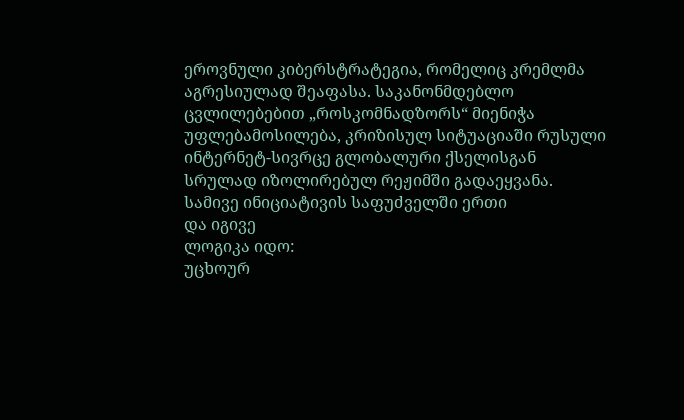ეროვნული კიბერსტრატეგია, რომელიც კრემლმა აგრესიულად შეაფასა. საკანონმდებლო ცვლილებებით „როსკომნადზორს“ მიენიჭა უფლებამოსილება, კრიზისულ სიტუაციაში რუსული ინტერნეტ-სივრცე გლობალური ქსელისგან სრულად იზოლირებულ რეჟიმში გადაეყვანა.
სამივე ინიციატივის საფუძველში ერთი
და იგივე
ლოგიკა იდო:
უცხოურ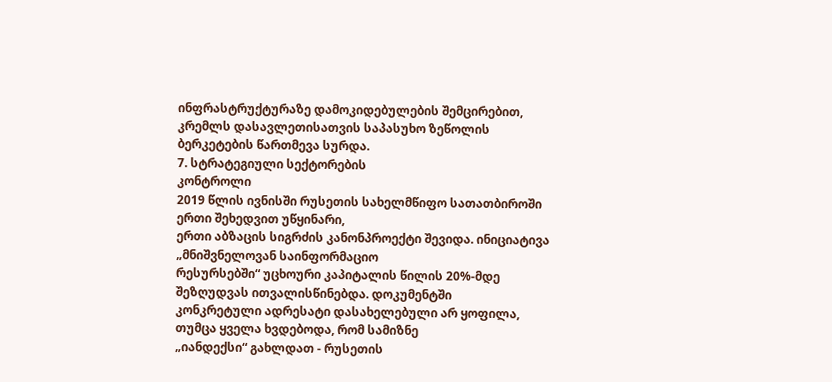ინფრასტრუქტურაზე დამოკიდებულების შემცირებით, კრემლს დასავლეთისათვის საპასუხო ზეწოლის
ბერკეტების წართმევა სურდა.
7. სტრატეგიული სექტორების
კონტროლი
2019 წლის ივნისში რუსეთის სახელმწიფო სათათბიროში ერთი შეხედვით უწყინარი,
ერთი აბზაცის სიგრძის კანონპროექტი შევიდა. ინიციატივა „მნიშვნელოვან საინფორმაციო
რესურსებში“ უცხოური კაპიტალის წილის 20%-მდე შეზღუდვას ითვალისწინებდა. დოკუმენტში
კონკრეტული ადრესატი დასახელებული არ ყოფილა, თუმცა ყველა ხვდებოდა, რომ სამიზნე
„იანდექსი“ გახლდათ - რუსეთის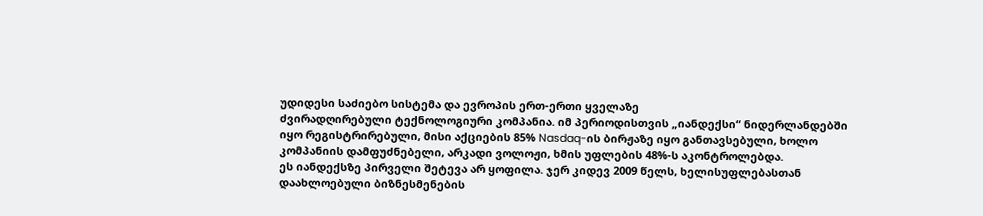უდიდესი საძიებო სისტემა და ევროპის ერთ-ერთი ყველაზე
ძვირადღირებული ტექნოლოგიური კომპანია. იმ პერიოდისთვის „იანდექსი“ ნიდერლანდებში
იყო რეგისტრირებული, მისი აქციების 85% Nasdaq-ის ბირჟაზე იყო განთავსებული, ხოლო
კომპანიის დამფუძნებელი, არკადი ვოლოჟი, ხმის უფლების 48%-ს აკონტროლებდა.
ეს იანდექსზე პირველი შეტევა არ ყოფილა. ჯერ კიდევ 2009 წელს, ხელისუფლებასთან
დაახლოებული ბიზნესმენების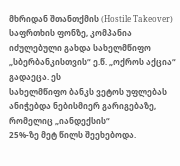მხრიდან შთანთქმის (Hostile Takeover) საფრთხის ფონზე, კომპანია
იძულებული გახდა სახელმწიფო „სბერბანკისთვის“ ე.წ. „ოქროს აქცია“ გადაეცა. ეს
სახელმწიფო ბანკს ვეტოს უფლებას ანიჭებდა ნებისმიერ გარიგებაზე, რომელიც „იანდექსის“
25%-ზე მეტ წილს შეეხებოდა.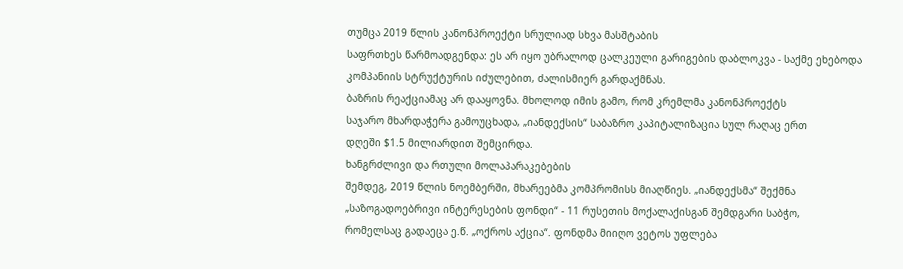თუმცა 2019 წლის კანონპროექტი სრულიად სხვა მასშტაბის
საფრთხეს წარმოადგენდა: ეს არ იყო უბრალოდ ცალკეული გარიგების დაბლოკვა - საქმე ეხებოდა
კომპანიის სტრუქტურის იძულებით, ძალისმიერ გარდაქმნას.
ბაზრის რეაქციამაც არ დააყოვნა. მხოლოდ იმის გამო, რომ კრემლმა კანონპროექტს
საჯარო მხარდაჭერა გამოუცხადა, „იანდექსის“ საბაზრო კაპიტალიზაცია სულ რაღაც ერთ
დღეში $1.5 მილიარდით შემცირდა.
ხანგრძლივი და რთული მოლაპარაკებების
შემდეგ, 2019 წლის ნოემბერში, მხარეებმა კომპრომისს მიაღწიეს. „იანდექსმა“ შექმნა
„საზოგადოებრივი ინტერესების ფონდი“ - 11 რუსეთის მოქალაქისგან შემდგარი საბჭო,
რომელსაც გადაეცა ე.წ. „ოქროს აქცია“. ფონდმა მიიღო ვეტოს უფლება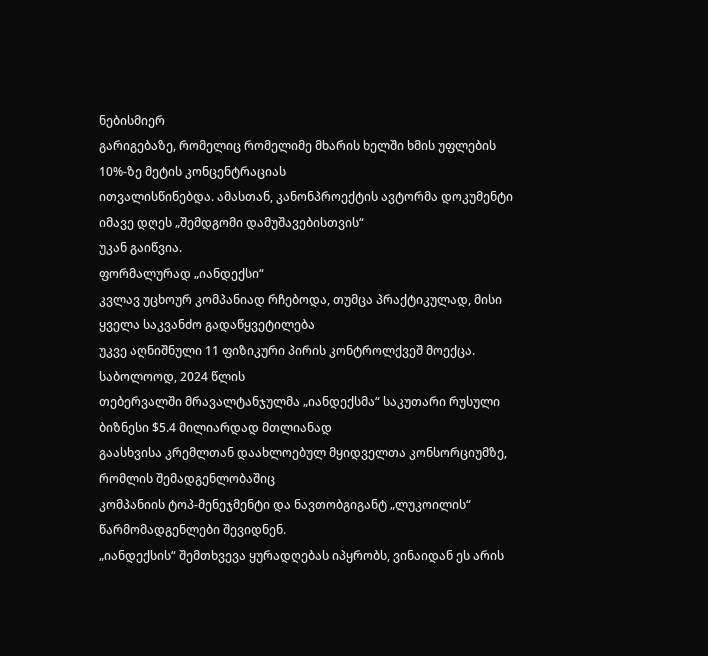ნებისმიერ
გარიგებაზე, რომელიც რომელიმე მხარის ხელში ხმის უფლების 10%-ზე მეტის კონცენტრაციას
ითვალისწინებდა. ამასთან, კანონპროექტის ავტორმა დოკუმენტი იმავე დღეს „შემდგომი დამუშავებისთვის“
უკან გაიწვია.
ფორმალურად „იანდექსი“
კვლავ უცხოურ კომპანიად რჩებოდა, თუმცა პრაქტიკულად, მისი ყველა საკვანძო გადაწყვეტილება
უკვე აღნიშნული 11 ფიზიკური პირის კონტროლქვეშ მოექცა.
საბოლოოდ, 2024 წლის
თებერვალში მრავალტანჯულმა „იანდექსმა“ საკუთარი რუსული ბიზნესი $5.4 მილიარდად მთლიანად
გაასხვისა კრემლთან დაახლოებულ მყიდველთა კონსორციუმზე, რომლის შემადგენლობაშიც
კომპანიის ტოპ-მენეჯმენტი და ნავთობგიგანტ „ლუკოილის“ წარმომადგენლები შევიდნენ.
„იანდექსის“ შემთხვევა ყურადღებას იპყრობს, ვინაიდან ეს არის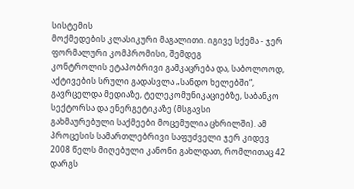სისტემის
მოქმედების კლასიკური მაგალითი. იგივე სქემა - ჯერ ფორმალური კომპრომისი, შემდეგ
კონტროლის ეტაპობრივი გამკაცრება და, საბოლოოდ, აქტივების სრული გადასვლა „სანდო ხელებში“,
გავრცელდა მედიაზე, ტელეკომუნიკაციებზე, საბანკო სექტორსა და ენერგეტიკაზე (მსგავსი
გახმაურებული საქმეები მოცემულია ცხრილში). ამ პროცესის სამართლებრივი საფუძველი ჯერ კიდევ
2008 წელს მიღებული კანონი გახლდათ, რომლითაც 42 დარგს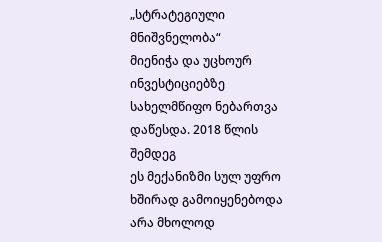„სტრატეგიული მნიშვნელობა“
მიენიჭა და უცხოურ ინვესტიციებზე სახელმწიფო ნებართვა დაწესდა. 2018 წლის შემდეგ
ეს მექანიზმი სულ უფრო ხშირად გამოიყენებოდა არა მხოლოდ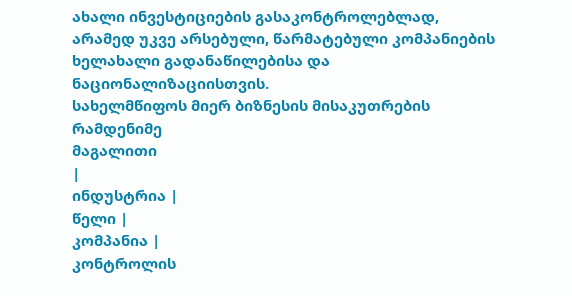ახალი ინვესტიციების გასაკონტროლებლად,
არამედ უკვე არსებული, წარმატებული კომპანიების ხელახალი გადანაწილებისა და ნაციონალიზაციისთვის.
სახელმწიფოს მიერ ბიზნესის მისაკუთრების რამდენიმე
მაგალითი
|
ინდუსტრია |
წელი |
კომპანია |
კონტროლის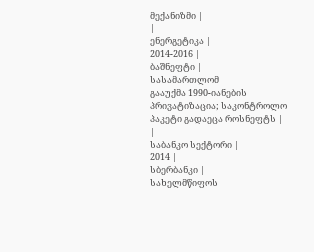მექანიზმი |
|
ენერგეტიკა |
2014-2016 |
ბაშნეფტი |
სასამართლომ
გააუქმა 1990-იანების პრივატიზაცია; საკონტროლო პაკეტი გადაეცა როსნეფტს |
|
საბანკო სექტორი |
2014 |
სბერბანკი |
სახელმწიფოს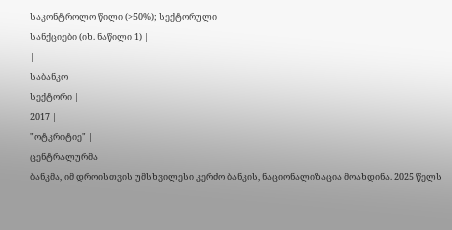საკონტროლო წილი (>50%); სექტორული
სანქციები (იხ. ნაწილი 1) |
|
საბანკო
სექტორი |
2017 |
"ოტკრიტიე" |
ცენტრალურმა
ბანკმა, იმ დროისთვის უმსხვილესი კერძო ბანკის, ნაციონალიზაცია მოახდინა. 2025 წელს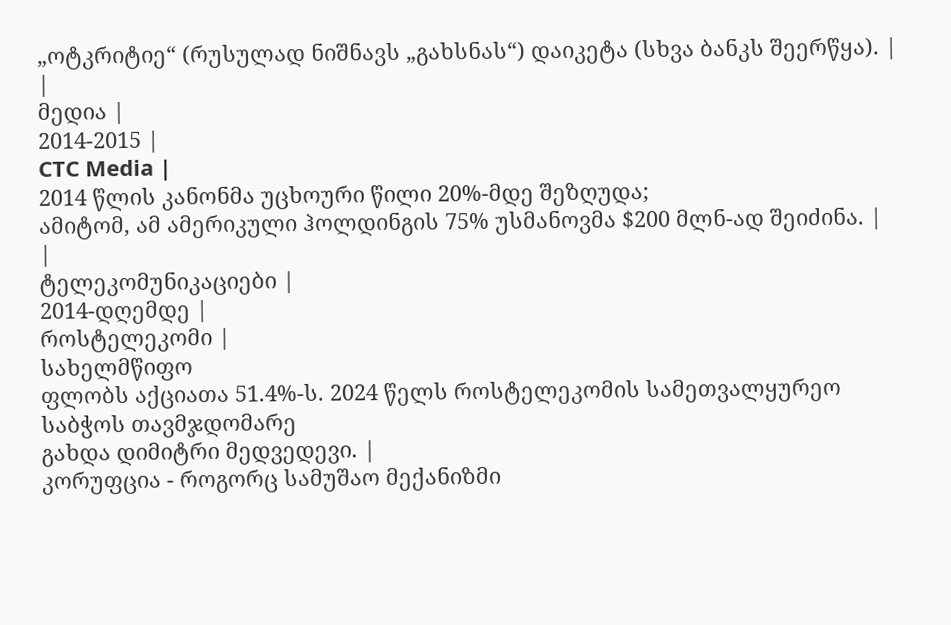„ოტკრიტიე“ (რუსულად ნიშნავს „გახსნას“) დაიკეტა (სხვა ბანკს შეერწყა). |
|
მედია |
2014-2015 |
CTC Media |
2014 წლის კანონმა უცხოური წილი 20%-მდე შეზღუდა;
ამიტომ, ამ ამერიკული ჰოლდინგის 75% უსმანოვმა $200 მლნ-ად შეიძინა. |
|
ტელეკომუნიკაციები |
2014-დღემდე |
როსტელეკომი |
სახელმწიფო
ფლობს აქციათა 51.4%-ს. 2024 წელს როსტელეკომის სამეთვალყურეო საბჭოს თავმჯდომარე
გახდა დიმიტრი მედვედევი. |
კორუფცია - როგორც სამუშაო მექანიზმი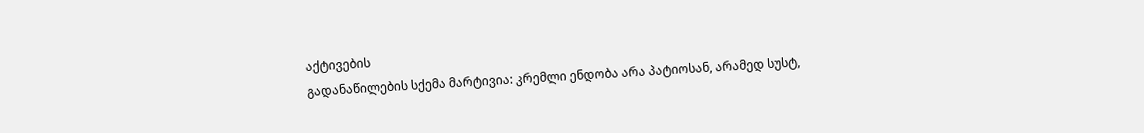აქტივების
გადანაწილების სქემა მარტივია: კრემლი ენდობა არა პატიოსან, არამედ სუსტ,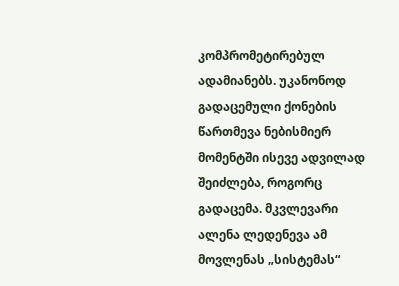კომპრომეტირებულ ადამიანებს. უკანონოდ გადაცემული ქონების წართმევა ნებისმიერ
მომენტში ისევე ადვილად შეიძლება, როგორც გადაცემა. მკვლევარი ალენა ლედენევა ამ
მოვლენას „სისტემას“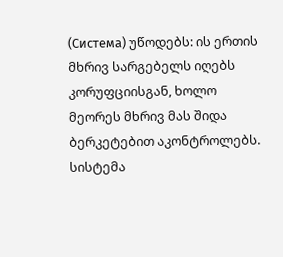(Система) უწოდებს: ის ერთის მხრივ სარგებელს იღებს
კორუფციისგან, ხოლო მეორეს მხრივ მას შიდა ბერკეტებით აკონტროლებს. სისტემა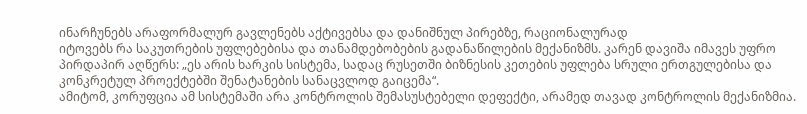ინარჩუნებს არაფორმალურ გავლენებს აქტივებსა და დანიშნულ პირებზე, რაციონალურად
იტოვებს რა საკუთრების უფლებებისა და თანამდებობების გადანაწილების მექანიზმს. კარენ დავიშა იმავეს უფრო პირდაპირ აღწერს: „ეს არის ხარკის სისტემა, სადაც რუსეთში ბიზნესის კეთების უფლება სრული ერთგულებისა და კონკრეტულ პროექტებში შენატანების სანაცვლოდ გაიცემა“.
ამიტომ, კორუფცია ამ სისტემაში არა კონტროლის შემასუსტებელი დეფექტი, არამედ თავად კონტროლის მექანიზმია.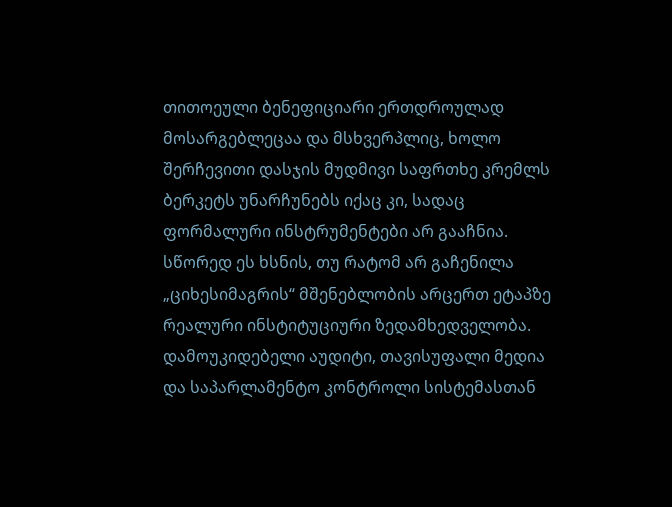თითოეული ბენეფიციარი ერთდროულად მოსარგებლეცაა და მსხვერპლიც, ხოლო შერჩევითი დასჯის მუდმივი საფრთხე კრემლს ბერკეტს უნარჩუნებს იქაც კი, სადაც ფორმალური ინსტრუმენტები არ გააჩნია.
სწორედ ეს ხსნის, თუ რატომ არ გაჩენილა „ციხესიმაგრის“ მშენებლობის არცერთ ეტაპზე რეალური ინსტიტუციური ზედამხედველობა. დამოუკიდებელი აუდიტი, თავისუფალი მედია და საპარლამენტო კონტროლი სისტემასთან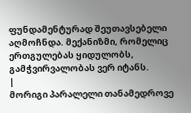ფუნდამენტურად შეუთავსებელი აღმოჩნდა. მექანიზმი, რომელიც ერთგულებას ყიდულობს, გამჭვირვალობას ვერ იტანს.
|
მორიგი პარალელი თანამედროვე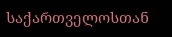საქართველოსთან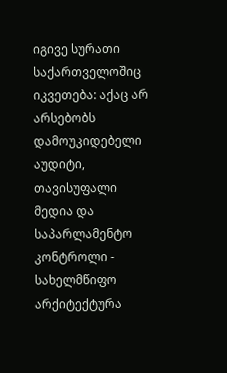იგივე სურათი საქართველოშიც
იკვეთება: აქაც არ არსებობს დამოუკიდებელი აუდიტი, თავისუფალი მედია და საპარლამენტო
კონტროლი - სახელმწიფო არქიტექტურა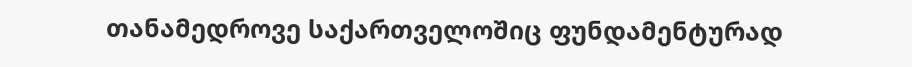თანამედროვე საქართველოშიც ფუნდამენტურად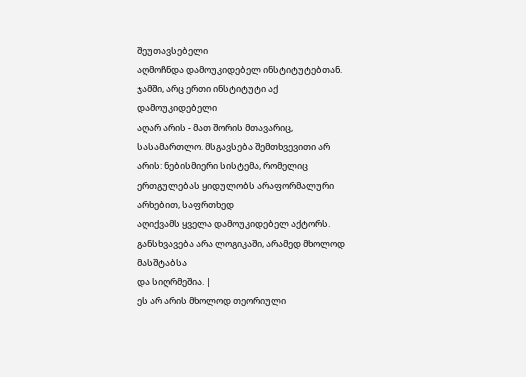შეუთავსებელი
აღმოჩნდა დამოუკიდებელ ინსტიტუტებთან. ჯამში, არც ერთი ინსტიტუტი აქ დამოუკიდებელი
აღარ არის - მათ შორის მთავარიც, სასამართლო. მსგავსება შემთხვევითი არ
არის: ნებისმიერი სისტემა, რომელიც ერთგულებას ყიდულობს არაფორმალური არხებით, საფრთხედ
აღიქვამს ყველა დამოუკიდებელ აქტორს. განსხვავება არა ლოგიკაში, არამედ მხოლოდ მასშტაბსა
და სიღრმეშია. |
ეს არ არის მხოლოდ თეორიული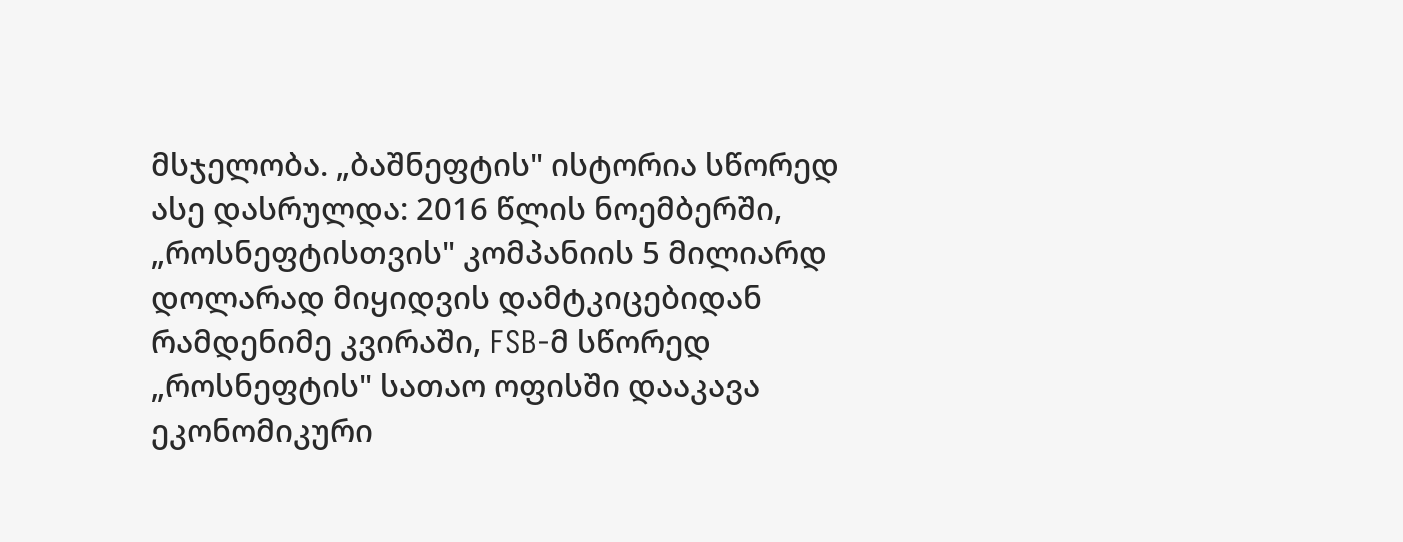მსჯელობა. „ბაშნეფტის" ისტორია სწორედ ასე დასრულდა: 2016 წლის ნოემბერში, „როსნეფტისთვის" კომპანიის 5 მილიარდ დოლარად მიყიდვის დამტკიცებიდან რამდენიმე კვირაში, FSB-მ სწორედ „როსნეფტის" სათაო ოფისში დააკავა ეკონომიკური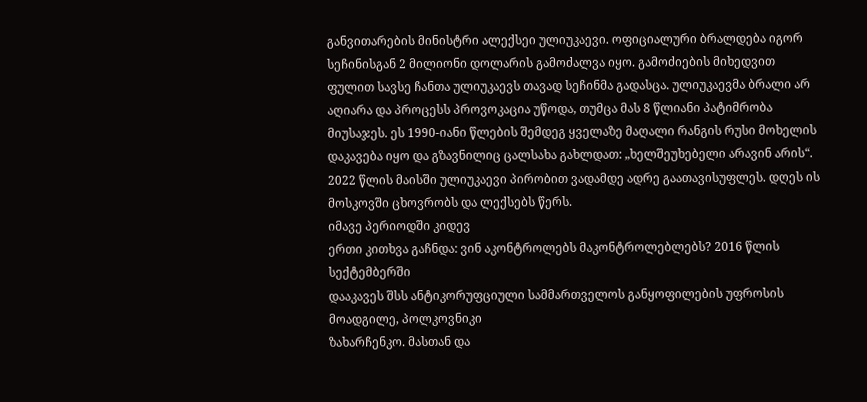განვითარების მინისტრი ალექსეი ულიუკაევი. ოფიციალური ბრალდება იგორ სეჩინისგან 2 მილიონი დოლარის გამოძალვა იყო. გამოძიების მიხედვით ფულით სავსე ჩანთა ულიუკაევს თავად სეჩინმა გადასცა. ულიუკაევმა ბრალი არ აღიარა და პროცესს პროვოკაცია უწოდა, თუმცა მას 8 წლიანი პატიმრობა მიუსაჯეს. ეს 1990-იანი წლების შემდეგ ყველაზე მაღალი რანგის რუსი მოხელის დაკავება იყო და გზავნილიც ცალსახა გახლდათ: „ხელშეუხებელი არავინ არის“. 2022 წლის მაისში ულიუკაევი პირობით ვადამდე ადრე გაათავისუფლეს. დღეს ის მოსკოვში ცხოვრობს და ლექსებს წერს.
იმავე პერიოდში კიდევ
ერთი კითხვა გაჩნდა: ვინ აკონტროლებს მაკონტროლებლებს? 2016 წლის სექტემბერში
დააკავეს შსს ანტიკორუფციული სამმართველოს განყოფილების უფროსის მოადგილე, პოლკოვნიკი
ზახარჩენკო. მასთან და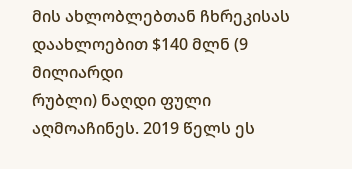მის ახლობლებთან ჩხრეკისას დაახლოებით $140 მლნ (9 მილიარდი
რუბლი) ნაღდი ფული აღმოაჩინეს. 2019 წელს ეს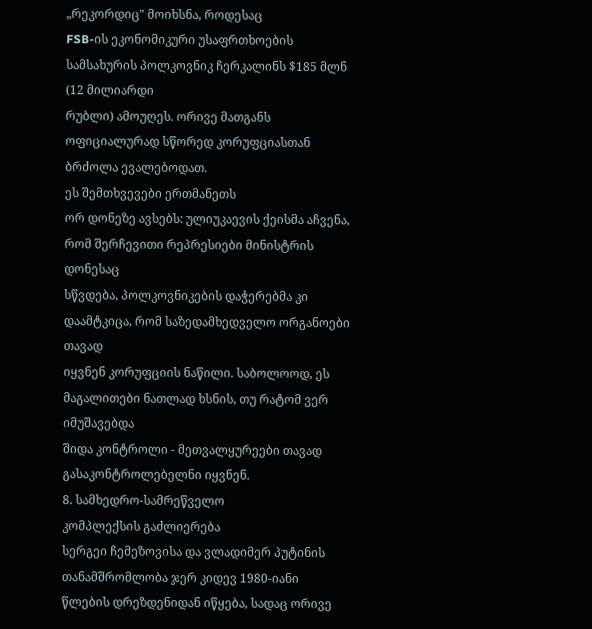„რეკორდიც" მოიხსნა, როდესაც
FSB-ის ეკონომიკური უსაფრთხოების სამსახურის პოლკოვნიკ ჩერკალინს $185 მლნ (12 მილიარდი
რუბლი) ამოუღეს. ორივე მათგანს ოფიციალურად სწორედ კორუფციასთან ბრძოლა ევალებოდათ.
ეს შემთხვევები ერთმანეთს
ორ დონეზე ავსებს: ულიუკაევის ქეისმა აჩვენა, რომ შერჩევითი რეპრესიები მინისტრის დონესაც
სწვდება, პოლკოვნიკების დაჭერებმა კი დაამტკიცა, რომ საზედამხედველო ორგანოები თავად
იყვნენ კორუფციის ნაწილი. საბოლოოდ, ეს მაგალითები ნათლად ხსნის, თუ რატომ ვერ იმუშავებდა
შიდა კონტროლი - მეთვალყურეები თავად გასაკონტროლებელნი იყვნენ.
8. სამხედრო-სამრეწველო
კომპლექსის გაძლიერება
სერგეი ჩემეზოვისა და ვლადიმერ პუტინის თანამშრომლობა ჯერ კიდევ 1980-იანი წლების დრეზდენიდან იწყება, სადაც ორივე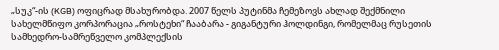„სუკ“-ის (KGB) ოფიცრად მსახურობდა. 2007 წელს პუტინმა ჩემეზოვს ახლად შექმნილი სახელმწიფო კორპორაცია „როსტეხი“ ჩააბარა - გიგანტური ჰოლდინგი, რომელმაც რუსეთის სამხედრო-სამრეწველო კომპლექსის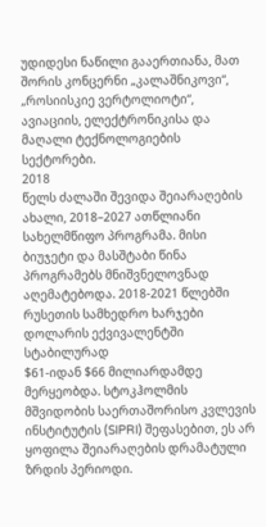უდიდესი ნაწილი გააერთიანა, მათ შორის კონცერნი „კალაშნიკოვი“, „როსიისკიე ვერტოლიოტი“, ავიაციის, ელექტრონიკისა და მაღალი ტექნოლოგიების სექტორები.
2018
წელს ძალაში შევიდა შეიარაღების ახალი, 2018–2027 ათწლიანი სახელმწიფო პროგრამა. მისი ბიუჯეტი და მასშტაბი წინა პროგრამებს მნიშვნელოვნად აღემატებოდა. 2018-2021 წლებში რუსეთის სამხედრო ხარჯები დოლარის ექვივალენტში სტაბილურად
$61-იდან $66 მილიარდამდე მერყეობდა. სტოკჰოლმის მშვიდობის საერთაშორისო კვლევის ინსტიტუტის (SIPRI) შეფასებით, ეს არ ყოფილა შეიარაღების დრამატული ზრდის პერიოდი.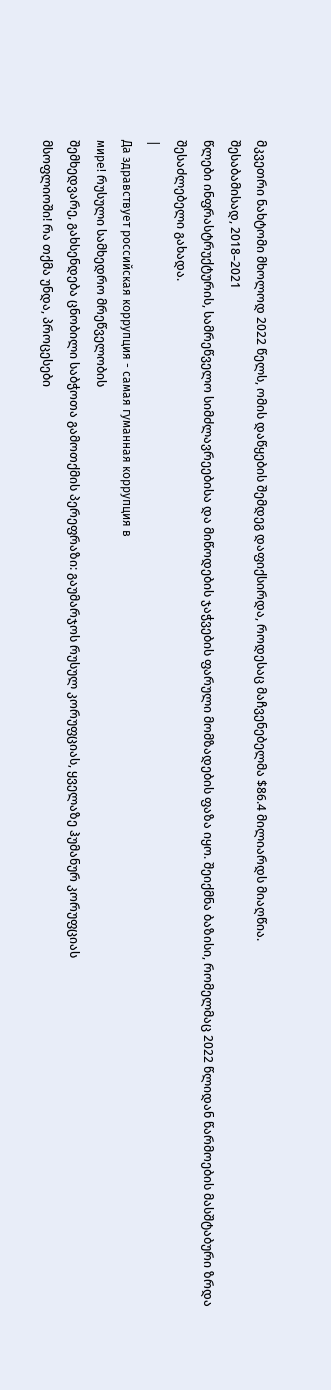მკვეთრი ნახტომი მხოლოდ 2022 წელს, ომის დაწყების შემდეგ დაფიქსირდა, როდესაც მაჩვენებელმა $86.4 მილიარდს მიაღწია.
შესაბამისად, 2018–2021
წლები ინფრასტრუქტურის, სამრეწველო სიმძლავრეებისა და მიწოდების ჯაჭვების ფარული მომზადების ფაზა იყო. შეიქმნა ბაზისი, რომელმაც 2022 წლიდან წარმოების მასშტაბური ზრდა შესაძლებელი გახადა.
|
Да здравствует российская коррупция - самая гуманная коррупция в
мире! რუსული სამხედრო მრეწველობის
შემხედვარე, გახსენდება ცნობილი საბჭოთა გამოთქმის პერეფრაზი: გაუმარჯოს რუსულ კორუფციას, ყველაზე ჰუმანურ კორუფციას
მსოფლიოში! რა თქმა უნდა, პროცესები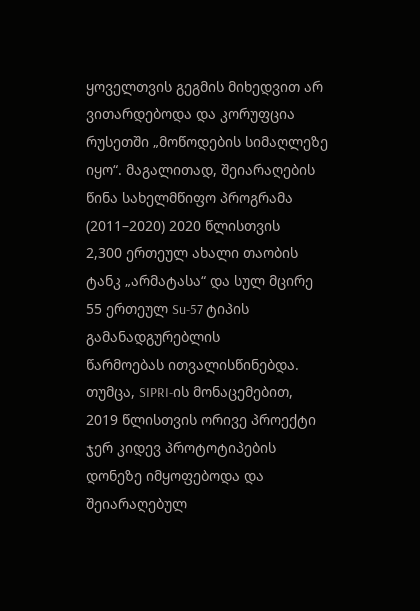ყოველთვის გეგმის მიხედვით არ ვითარდებოდა და კორუფცია რუსეთში „მოწოდების სიმაღლეზე
იყო“. მაგალითად, შეიარაღების წინა სახელმწიფო პროგრამა (2011–2020) 2020 წლისთვის
2,300 ერთეულ ახალი თაობის ტანკ „არმატასა“ და სულ მცირე 55 ერთეულ Su-57 ტიპის გამანადგურებლის
წარმოებას ითვალისწინებდა. თუმცა, SIPRI-ის მონაცემებით,
2019 წლისთვის ორივე პროექტი ჯერ კიდევ პროტოტიპების დონეზე იმყოფებოდა და შეიარაღებულ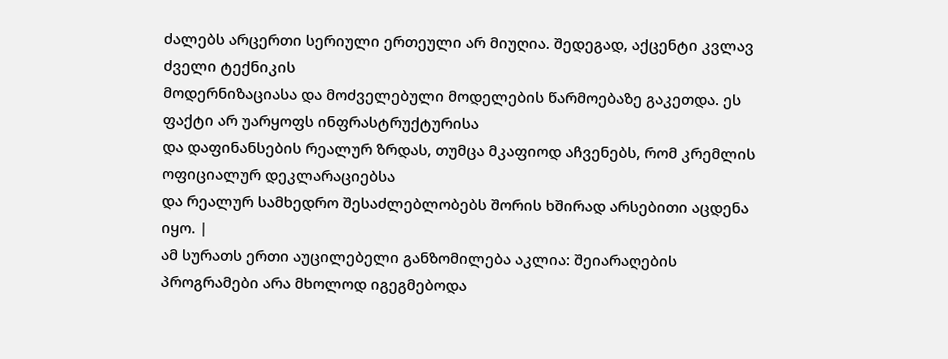ძალებს არცერთი სერიული ერთეული არ მიუღია. შედეგად, აქცენტი კვლავ ძველი ტექნიკის
მოდერნიზაციასა და მოძველებული მოდელების წარმოებაზე გაკეთდა. ეს ფაქტი არ უარყოფს ინფრასტრუქტურისა
და დაფინანსების რეალურ ზრდას, თუმცა მკაფიოდ აჩვენებს, რომ კრემლის ოფიციალურ დეკლარაციებსა
და რეალურ სამხედრო შესაძლებლობებს შორის ხშირად არსებითი აცდენა იყო. |
ამ სურათს ერთი აუცილებელი განზომილება აკლია: შეიარაღების პროგრამები არა მხოლოდ იგეგმებოდა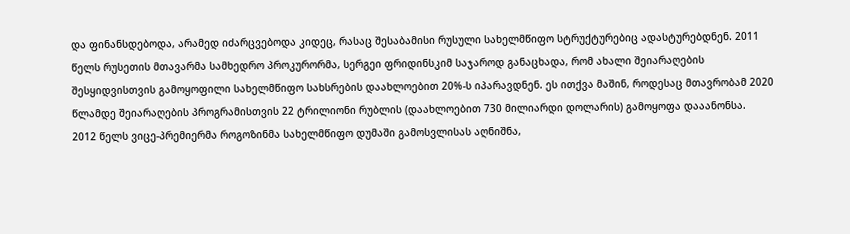და ფინანსდებოდა, არამედ იძარცვებოდა კიდეც, რასაც შესაბამისი რუსული სახელმწიფო სტრუქტურებიც ადასტურებდნენ. 2011 წელს რუსეთის მთავარმა სამხედრო პროკურორმა, სერგეი ფრიდინსკიმ საჯაროდ განაცხადა, რომ ახალი შეიარაღების შესყიდვისთვის გამოყოფილი სახელმწიფო სახსრების დაახლოებით 20%-ს იპარავდნენ. ეს ითქვა მაშინ, როდესაც მთავრობამ 2020 წლამდე შეიარაღების პროგრამისთვის 22 ტრილიონი რუბლის (დაახლოებით 730 მილიარდი დოლარის) გამოყოფა დააანონსა.
2012 წელს ვიცე-პრემიერმა როგოზინმა სახელმწიფო დუმაში გამოსვლისას აღნიშნა,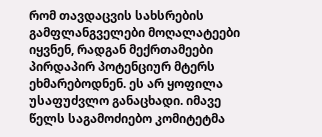რომ თავდაცვის სახსრების გამფლანგველები მოღალატეები იყვნენ, რადგან მექრთამეები პირდაპირ პოტენციურ მტერს ეხმარებოდნენ. ეს არ ყოფილა უსაფუძვლო განაცხადი. იმავე წელს საგამოძიებო კომიტეტმა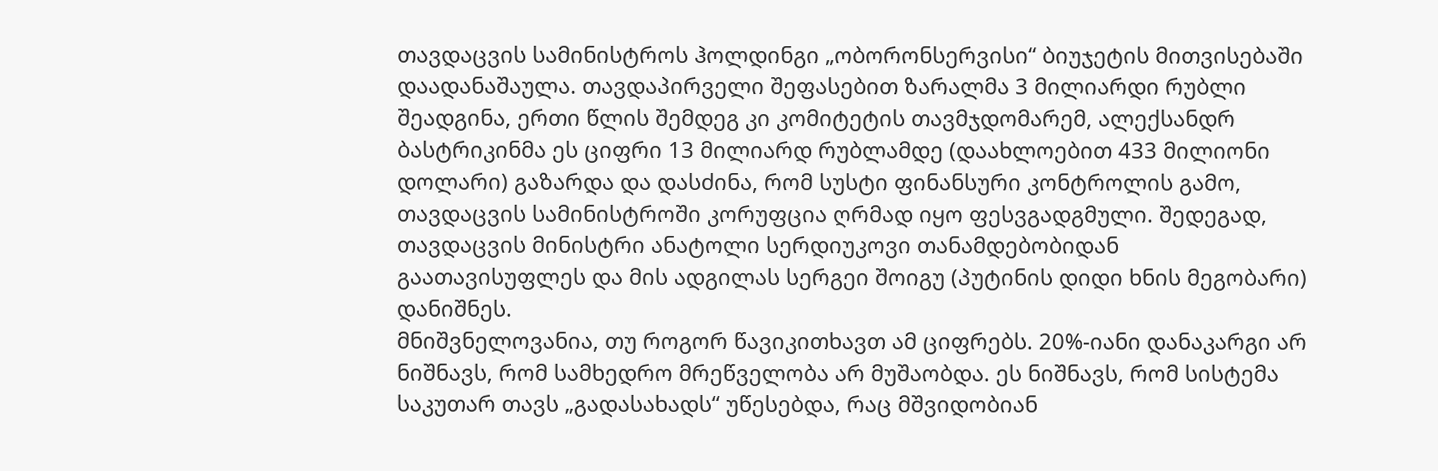თავდაცვის სამინისტროს ჰოლდინგი „ობორონსერვისი“ ბიუჯეტის მითვისებაში დაადანაშაულა. თავდაპირველი შეფასებით ზარალმა 3 მილიარდი რუბლი შეადგინა, ერთი წლის შემდეგ კი კომიტეტის თავმჯდომარემ, ალექსანდრ ბასტრიკინმა ეს ციფრი 13 მილიარდ რუბლამდე (დაახლოებით 433 მილიონი დოლარი) გაზარდა და დასძინა, რომ სუსტი ფინანსური კონტროლის გამო, თავდაცვის სამინისტროში კორუფცია ღრმად იყო ფესვგადგმული. შედეგად, თავდაცვის მინისტრი ანატოლი სერდიუკოვი თანამდებობიდან გაათავისუფლეს და მის ადგილას სერგეი შოიგუ (პუტინის დიდი ხნის მეგობარი) დანიშნეს.
მნიშვნელოვანია, თუ როგორ წავიკითხავთ ამ ციფრებს. 20%-იანი დანაკარგი არ ნიშნავს, რომ სამხედრო მრეწველობა არ მუშაობდა. ეს ნიშნავს, რომ სისტემა საკუთარ თავს „გადასახადს“ უწესებდა, რაც მშვიდობიან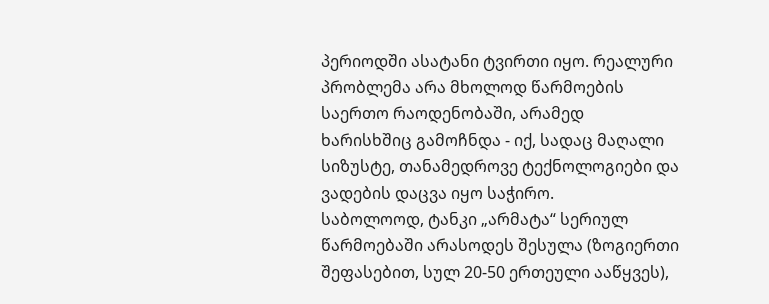პერიოდში ასატანი ტვირთი იყო. რეალური პრობლემა არა მხოლოდ წარმოების საერთო რაოდენობაში, არამედ
ხარისხშიც გამოჩნდა - იქ, სადაც მაღალი სიზუსტე, თანამედროვე ტექნოლოგიები და
ვადების დაცვა იყო საჭირო.
საბოლოოდ, ტანკი „არმატა“ სერიულ წარმოებაში არასოდეს შესულა (ზოგიერთი შეფასებით, სულ 20-50 ერთეული ააწყვეს),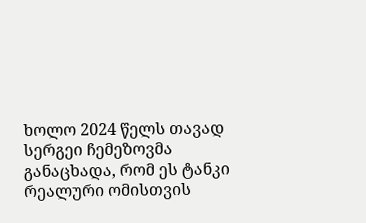ხოლო 2024 წელს თავად სერგეი ჩემეზოვმა განაცხადა, რომ ეს ტანკი რეალური ომისთვის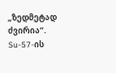„ზედმეტად ძვირია“. Su-57-ის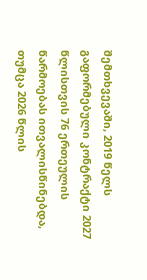შემთხვევაში, 2019 წელს გაფორმებული კონტრაქტი 2027 წლისთვის 76 ერთეულის წარმოებას ითვალისწინებდა, თუმცა 2026 წლის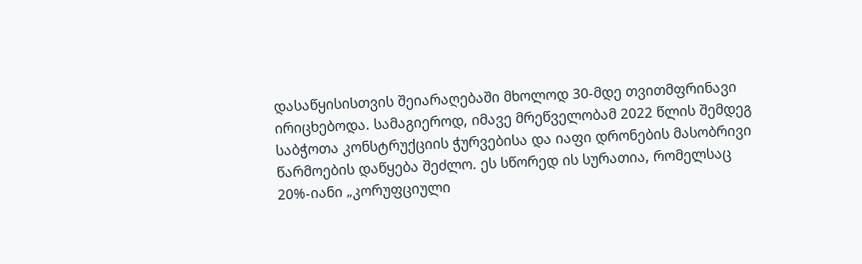დასაწყისისთვის შეიარაღებაში მხოლოდ 30-მდე თვითმფრინავი ირიცხებოდა. სამაგიეროდ, იმავე მრეწველობამ 2022 წლის შემდეგ საბჭოთა კონსტრუქციის ჭურვებისა და იაფი დრონების მასობრივი წარმოების დაწყება შეძლო. ეს სწორედ ის სურათია, რომელსაც 20%-იანი „კორუფციული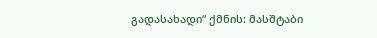გადასახადი“ ქმნის: მასშტაბი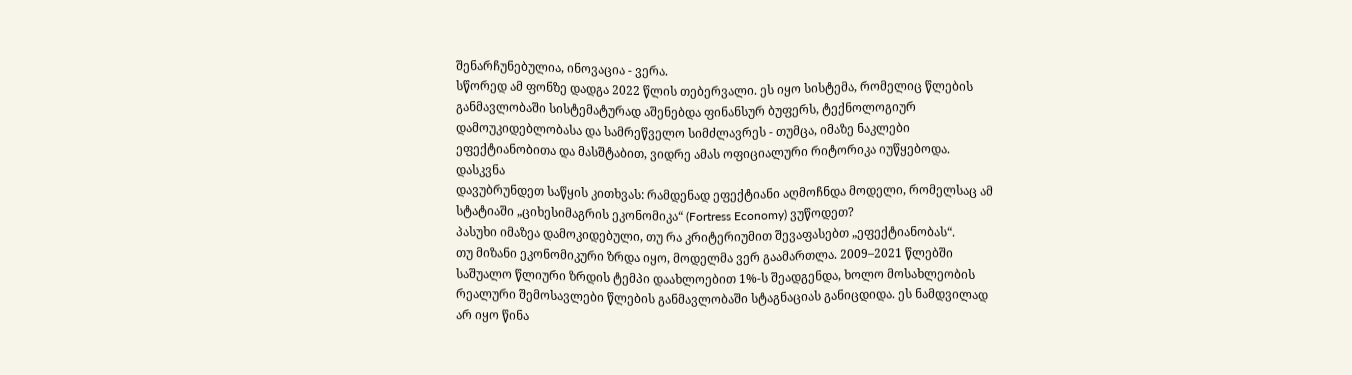შენარჩუნებულია, ინოვაცია - ვერა.
სწორედ ამ ფონზე დადგა 2022 წლის თებერვალი. ეს იყო სისტემა, რომელიც წლების განმავლობაში სისტემატურად აშენებდა ფინანსურ ბუფერს, ტექნოლოგიურ დამოუკიდებლობასა და სამრეწველო სიმძლავრეს - თუმცა, იმაზე ნაკლები ეფექტიანობითა და მასშტაბით, ვიდრე ამას ოფიციალური რიტორიკა იუწყებოდა.
დასკვნა
დავუბრუნდეთ საწყის კითხვას: რამდენად ეფექტიანი აღმოჩნდა მოდელი, რომელსაც ამ სტატიაში „ციხესიმაგრის ეკონომიკა“ (Fortress Economy) ვუწოდეთ?
პასუხი იმაზეა დამოკიდებული, თუ რა კრიტერიუმით შევაფასებთ „ეფექტიანობას“.
თუ მიზანი ეკონომიკური ზრდა იყო, მოდელმა ვერ გაამართლა. 2009–2021 წლებში საშუალო წლიური ზრდის ტემპი დაახლოებით 1%-ს შეადგენდა, ხოლო მოსახლეობის რეალური შემოსავლები წლების განმავლობაში სტაგნაციას განიცდიდა. ეს ნამდვილად არ იყო წინა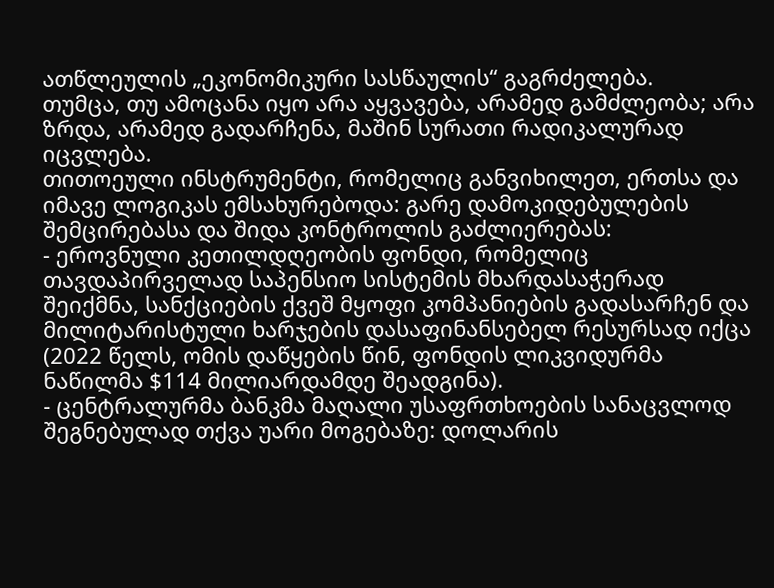ათწლეულის „ეკონომიკური სასწაულის“ გაგრძელება.
თუმცა, თუ ამოცანა იყო არა აყვავება, არამედ გამძლეობა; არა ზრდა, არამედ გადარჩენა, მაშინ სურათი რადიკალურად იცვლება.
თითოეული ინსტრუმენტი, რომელიც განვიხილეთ, ერთსა და იმავე ლოგიკას ემსახურებოდა: გარე დამოკიდებულების შემცირებასა და შიდა კონტროლის გაძლიერებას:
- ეროვნული კეთილდღეობის ფონდი, რომელიც თავდაპირველად საპენსიო სისტემის მხარდასაჭერად შეიქმნა, სანქციების ქვეშ მყოფი კომპანიების გადასარჩენ და მილიტარისტული ხარჯების დასაფინანსებელ რესურსად იქცა (2022 წელს, ომის დაწყების წინ, ფონდის ლიკვიდურმა ნაწილმა $114 მილიარდამდე შეადგინა).
- ცენტრალურმა ბანკმა მაღალი უსაფრთხოების სანაცვლოდ შეგნებულად თქვა უარი მოგებაზე: დოლარის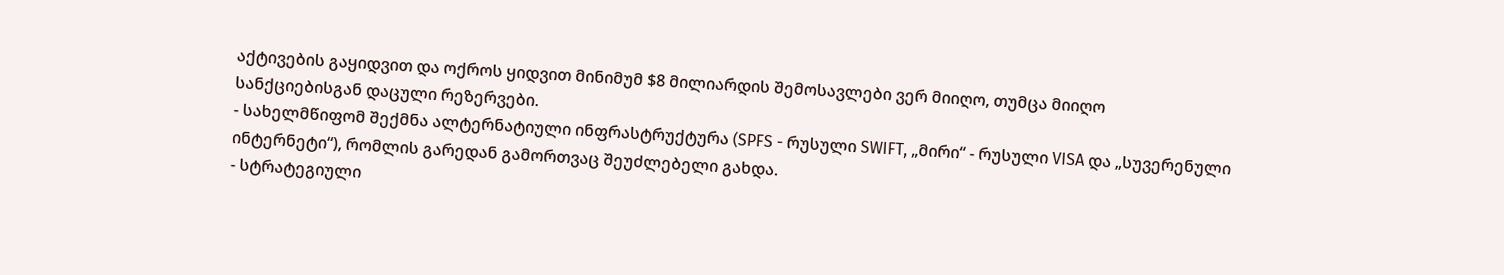აქტივების გაყიდვით და ოქროს ყიდვით მინიმუმ $8 მილიარდის შემოსავლები ვერ მიიღო, თუმცა მიიღო სანქციებისგან დაცული რეზერვები.
- სახელმწიფომ შექმნა ალტერნატიული ინფრასტრუქტურა (SPFS - რუსული SWIFT, „მირი“ - რუსული VISA და „სუვერენული ინტერნეტი“), რომლის გარედან გამორთვაც შეუძლებელი გახდა.
- სტრატეგიული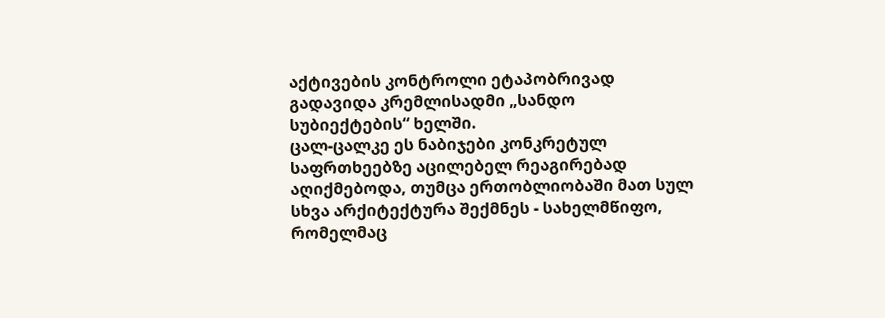აქტივების კონტროლი ეტაპობრივად გადავიდა კრემლისადმი „სანდო სუბიექტების“ ხელში.
ცალ-ცალკე ეს ნაბიჯები კონკრეტულ საფრთხეებზე აცილებელ რეაგირებად აღიქმებოდა, თუმცა ერთობლიობაში მათ სულ სხვა არქიტექტურა შექმნეს - სახელმწიფო, რომელმაც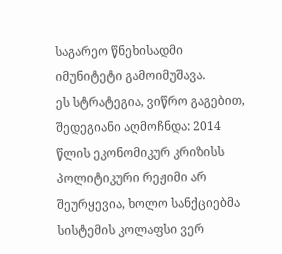საგარეო წნეხისადმი
იმუნიტეტი გამოიმუშავა.
ეს სტრატეგია, ვიწრო გაგებით, შედეგიანი აღმოჩნდა: 2014 წლის ეკონომიკურ კრიზისს პოლიტიკური რეჟიმი არ შეურყევია, ხოლო სანქციებმა სისტემის კოლაფსი ვერ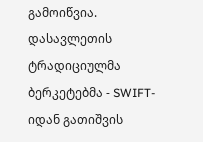გამოიწვია. დასავლეთის ტრადიციულმა ბერკეტებმა - SWIFT-იდან გათიშვის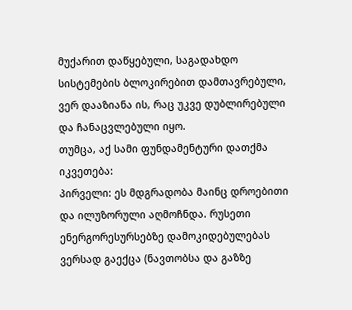მუქარით დაწყებული, საგადახდო სისტემების ბლოკირებით დამთავრებული, ვერ დააზიანა ის, რაც უკვე დუბლირებული და ჩანაცვლებული იყო.
თუმცა, აქ სამი ფუნდამენტური დათქმა იკვეთება:
პირველი: ეს მდგრადობა მაინც დროებითი და ილუზორული აღმოჩნდა. რუსეთი ენერგორესურსებზე დამოკიდებულებას ვერსად გაექცა (ნავთობსა და გაზზე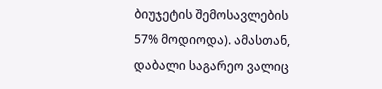ბიუჯეტის შემოსავლების 57% მოდიოდა). ამასთან, დაბალი საგარეო ვალიც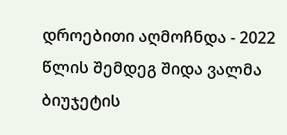დროებითი აღმოჩნდა - 2022 წლის შემდეგ შიდა ვალმა ბიუჯეტის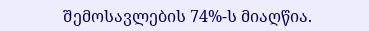შემოსავლების 74%-ს მიაღწია.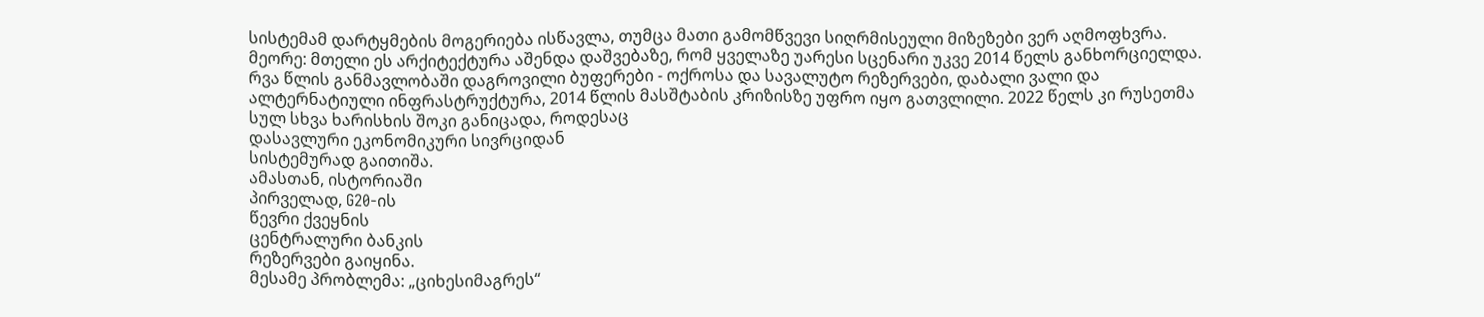სისტემამ დარტყმების მოგერიება ისწავლა, თუმცა მათი გამომწვევი სიღრმისეული მიზეზები ვერ აღმოფხვრა.
მეორე: მთელი ეს არქიტექტურა აშენდა დაშვებაზე, რომ ყველაზე უარესი სცენარი უკვე 2014 წელს განხორციელდა. რვა წლის განმავლობაში დაგროვილი ბუფერები - ოქროსა და სავალუტო რეზერვები, დაბალი ვალი და ალტერნატიული ინფრასტრუქტურა, 2014 წლის მასშტაბის კრიზისზე უფრო იყო გათვლილი. 2022 წელს კი რუსეთმა სულ სხვა ხარისხის შოკი განიცადა, როდესაც
დასავლური ეკონომიკური სივრციდან
სისტემურად გაითიშა.
ამასთან, ისტორიაში
პირველად, G20-ის
წევრი ქვეყნის
ცენტრალური ბანკის
რეზერვები გაიყინა.
მესამე პრობლემა: „ციხესიმაგრეს“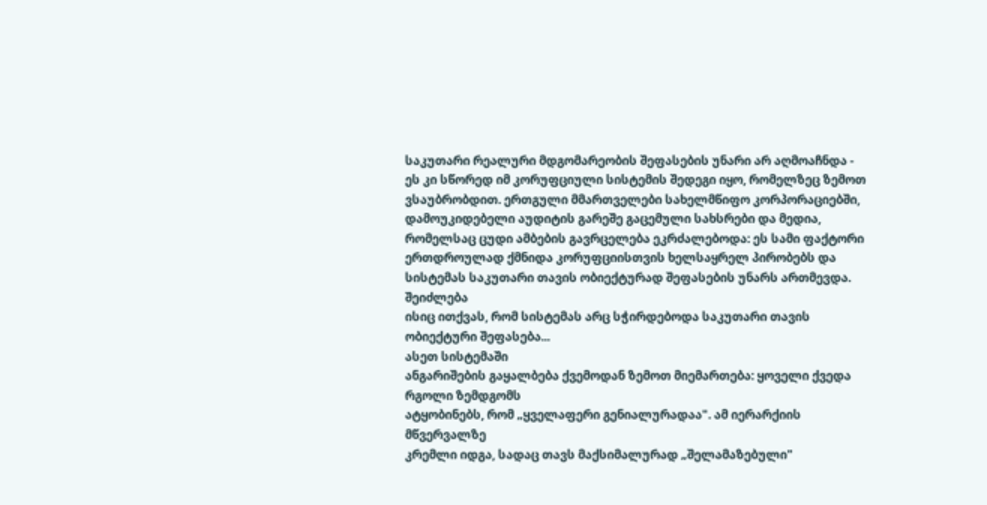საკუთარი რეალური მდგომარეობის შეფასების უნარი არ აღმოაჩნდა - ეს კი სწორედ იმ კორუფციული სისტემის შედეგი იყო, რომელზეც ზემოთ ვსაუბრობდით. ერთგული მმართველები სახელმწიფო კორპორაციებში, დამოუკიდებელი აუდიტის გარეშე გაცემული სახსრები და მედია, რომელსაც ცუდი ამბების გავრცელება ეკრძალებოდა: ეს სამი ფაქტორი ერთდროულად ქმნიდა კორუფციისთვის ხელსაყრელ პირობებს და სისტემას საკუთარი თავის ობიექტურად შეფასების უნარს ართმევდა. შეიძლება
ისიც ითქვას, რომ სისტემას არც სჭირდებოდა საკუთარი თავის ობიექტური შეფასება...
ასეთ სისტემაში
ანგარიშების გაყალბება ქვემოდან ზემოთ მიემართება: ყოველი ქვედა რგოლი ზემდგომს
ატყობინებს, რომ „ყველაფერი გენიალურადაა". ამ იერარქიის მწვერვალზე
კრემლი იდგა, სადაც თავს მაქსიმალურად „შელამაზებული"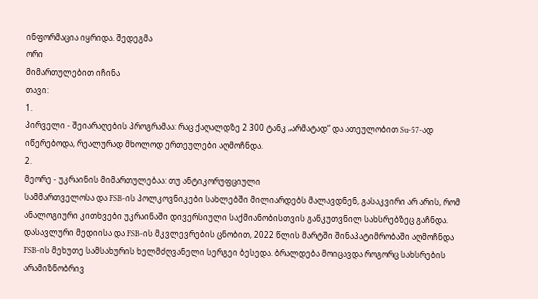ინფორმაცია იყრიდა. შედეგმა
ორი
მიმართულებით იჩინა
თავი:
1.
პირველი - შეიარაღების პროგრამაა: რაც ქაღალდზე 2 300 ტანკ „არმატად“ და ათეულობით Su-57-ად იწერებოდა, რეალურად მხოლოდ ერთეულები აღმოჩნდა.
2.
მეორე - უკრაინის მიმართულებაა: თუ ანტიკორუფციული
სამმართველოსა და FSB-ის პოლკოვნიკები სახლებში მილიარდებს მალავდნენ, გასაკვირი არ არის, რომ ანალოგიური კითხვები უკრაინაში დივერსიული საქმიანობისთვის განკუთვნილ სახსრებზეც გაჩნდა. დასავლური მედიისა და FSB-ის მკვლევრების ცნობით, 2022 წლის მარტში შინაპატიმრობაში აღმოჩნდა FSB-ის მეხუთე სამსახურის ხელმძღვანელი სერგეი ბესედა. ბრალდება მოიცავდა როგორც სახსრების არამიზნობრივ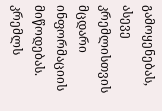გამოყენებას, ასევე კრემლისთვის მცდარი ინფორმაციის მიწოდებას.
კრემლს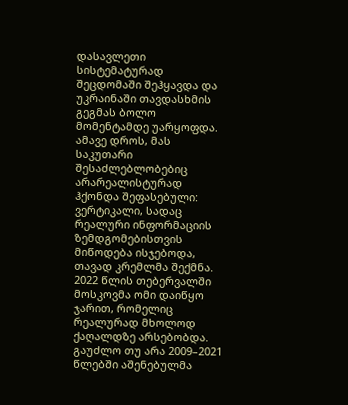დასავლეთი სისტემატურად შეცდომაში შეჰყავდა და უკრაინაში თავდასხმის გეგმას ბოლო მომენტამდე უარყოფდა. ამავე დროს, მას საკუთარი შესაძლებლობებიც არარეალისტურად ჰქონდა შეფასებული: ვერტიკალი, სადაც რეალური ინფორმაციის ზემდგომებისთვის მიწოდება ისჯებოდა, თავად კრემლმა შექმნა. 2022 წლის თებერვალში მოსკოვმა ომი დაიწყო ჯარით, რომელიც რეალურად მხოლოდ ქაღალდზე არსებობდა.
გაუძლო თუ არა 2009–2021 წლებში აშენებულმა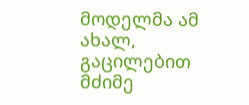მოდელმა ამ ახალ, გაცილებით მძიმე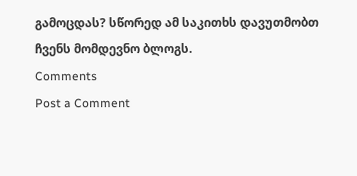გამოცდას? სწორედ ამ საკითხს დავუთმობთ ჩვენს მომდევნო ბლოგს.
Comments
Post a Comment